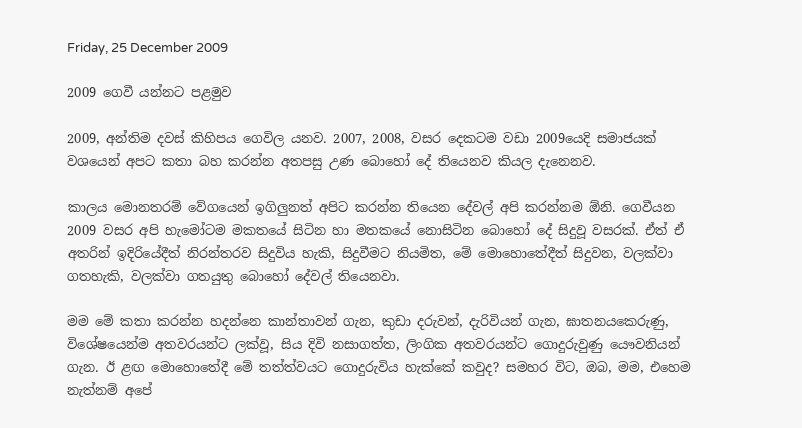Friday, 25 December 2009

2009 ගෙවී යන්නට පළමුව

2009, අන්තිම දවස් කිහිපය ගෙවිල යනව. 2007, 2008, වසර දෙකටම වඩා 2009යෙදි සමාජයක් වශයෙන් අපට කතා බහ කරන්න අතපසු උණ බොහෝ දේ තියෙනව කියල දැනෙනව.

කාලය මොනතරම් වේගයෙන් ඉගිලුනත් අපිට කරන්න තියෙන දේවල් අපි කරන්නම ඕනි. ගෙවීයන 2009 වසර අපි හැමෝටම මකතයේ සිටින හා මතකයේ නොසිටින බොහෝ දේ සිදුවූ වසරක්. ඒත් ඒ අතරින් ඉදිරියේදීත් නිරන්තරව සිදුවිය හැකි, සිදුවීමට නියමිත, මේ මොහොතේදීත් සිදුවන, වලක්වා ගතහැකි, වලක්වා ගතයුතු බොහෝ දේවල් තියෙනවා.

මම මේ කතා කරන්න හදන්නෙ කාන්තාවන් ගැන, කුඩා දරුවන්, දැරිවියන් ගැන, ඝාතනයකෙරුණු, විශේෂ‍යෙන්ම අතවරයන්ට ලක්වූ, සිය දිවි නසාගත්ත, ලිංගික අතවරයන්ට ගොදුරුවුණු ‍යෞවනියන් ගැන. ඊ ළඟ මොහොතේදී ‍මේ තත්ත්වයට ගොදුරුවිය හැක්කේ කවුද? සමහර විට, ඔබ, මම, එහෙම නැත්නම් අපේ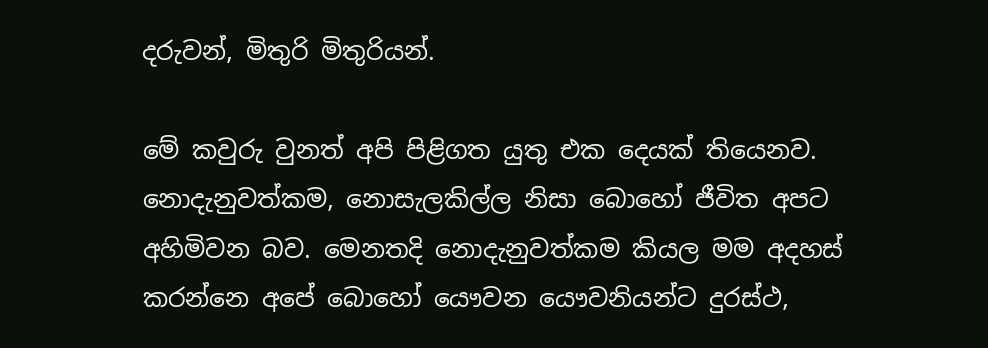දරුවන්, මිතුරි මිතුරියන්.

මේ කවුරු වුනත් අපි පිළිගත යුතු එක දෙ‍යක් තියෙනව. නොදැනුවත්කම, නොසැලකිල්ල නිසා බොහෝ ජීවිත අපට අහිමිවන බව. මෙනතදි නොදැනුවත්කම කියල මම අදහස් කරන්නෙ අපේ බොහෝ යෞවන යෞවනියන්ට දුරස්ථ,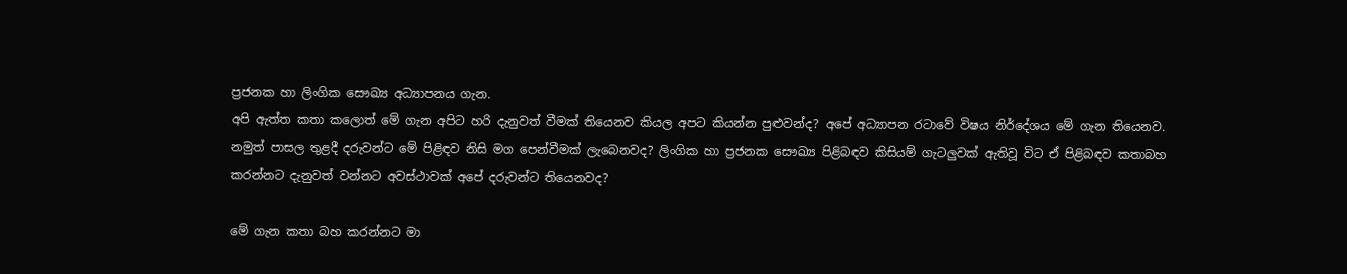ප්‍රජනක හා ලිංගික සෞඛ්‍ය අධ්‍යාපනය ගැන.
අපි ඇත්ත කතා කලොත් මේ ගැන අපිට හරි දැනුවත් වීමක් තියෙනව කියල අපට කියන්න පුළුවන්ද? අපේ අධ්‍යාපන රටාවේ විෂය නිර්දේශය මේ ගැන තියෙනව. නමුත් පාසල තුළදී දරුවන්ට මේ පිළිඳව නිසි මග පෙන්වීමක් ලැබෙනවද? ලිංගික හා ප්‍රජනක සෞඛ්‍ය පිළිබඳව කිසියම් ගැටලුවක් ඇතිවූ විට ඒ පිළිබඳව කතාබහ කරන්නට දැනුවත් වන්නට අවස්ථාවක් අපේ දරුවන්ට තියෙනවද?

මේ ගැන කතා බහ කරන්නට මා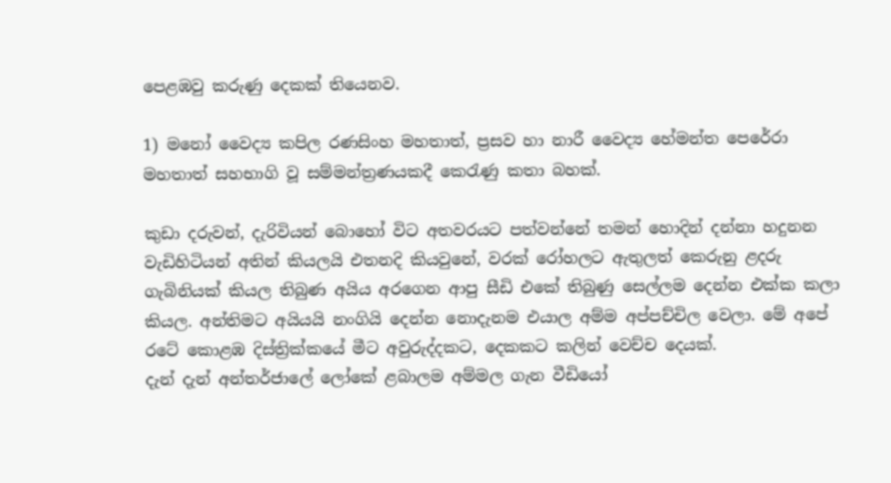පෙළඹවු කරුණු දෙකක් තියෙනව.

1) මනෝ වෛද්‍ය කපිල රණසිංහ මහතාත්, ප්‍රසව හා නාරී ‍වෛද්‍ය හේමන්ත පෙරේරා මහතාත් සහභාගි වූ සම්මන්ත්‍රණයකදී කෙරැණු කතා බහක්.

කුඩා දරුවන්, දැරිවියන් බොහෝ විට අතවරයට පත්වන්නේ තමන්‍ හොදින් දන්නා හදුනන වැඩිහිටියන් අතින් කියලයි එතනදි කියවුනේ, වරක් රෝහලට ඇතුලත් කෙරුනු ළදරු ගැබිනියක් කියල තිබුණ අයිය අරගෙන ආපු සීඩි එකේ තිබුණු සෙල්ලම දෙන්න එක්ක කලා කියල. අන්තිමට අයියයි නංගියි දෙන්න නොදැනම එයාල අම්ම අප්පච්චිල වෙලා. මේ අපේ රටේ කොළඹ දිස්ත්‍රික්කයේ මීට අවුරුද්දකට, දෙකකට කලින් වෙච්ච දෙයක්.
දැන් දැන් අන්තර්ජාලේ ලෝකේ ළබාලම අම්මල ගැන වීඩියෝ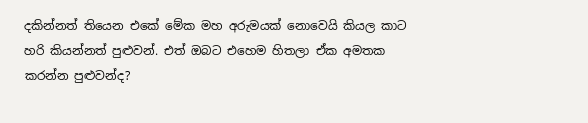දකින්නත් තියෙන එකේ මේක මහ අරුමයක් නොවෙයි කියල කාට හරි කියන්නත් පුළුවන්. එත් ඔබට එහෙම හිතලා ඒක අමතක කරන්න පුළුවන්ද?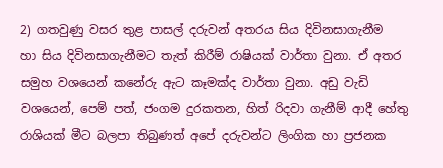2) ගතවුණු වසර තුළ පාසල් දරුවන් අතරය සිය දිවිනසාගැනීම හා ‍සිය දිවිනසාගැනීමට තැත් කිරීම් රාෂියක් වාර්තා වුනා. ඒ අතර සමුහ වශයෙන් කනේරු ඇට කෑමක්ද වාර්තා වුනා. අඩු වැඩි වශයෙන්, පෙම් පත්, ජංගම දුරකතන, හිත් රිදවා ගැනීම් ආදී හේතු රාශියක් මීට බලපා තිබුණත් අපේ දරුවන්ට ලිංගික හා ප්‍රජනක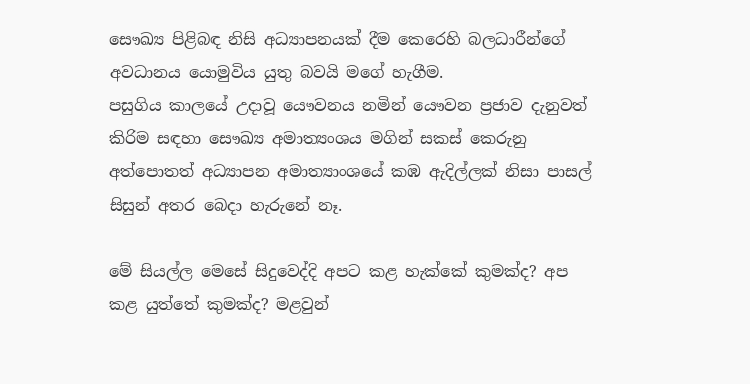සෞඛ්‍ය පිළිබඳ නිසි අධ්‍යාපනයක් දීම කෙරෙහි බලධාරීන්ගේ අවධානය යොමුවිය යුතු බවයි මගේ හැගීම.
පසුගිය කාලයේ උදාවූ යෞවනය නමින් යෞවන ප්‍රජාව දැනුවත් කිරිම සඳහා සෞඛ්‍ය අමාත්‍යංශය මගින් සකස් කෙරුනු අත්පොතත් අධ්‍යාපන අමාත්‍යාංශයේ කඹ ඇදිල්ලක් නිසා පාසල් සිසුන් අතර බෙදා හැරුනේ නෑ.

මේ සියල්ල මෙසේ සිදුවෙද්දි අපට කළ හැක්කේ කුමක්ද? අප කළ යුත්තේ කුමක්ද? මළවුන්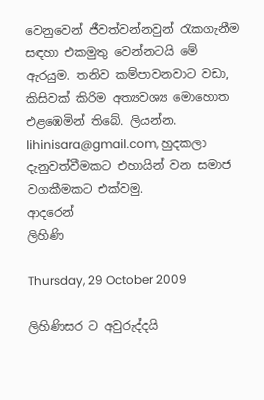වෙනුවෙන් ජීවත්වන්නවුන් රැකගැනීම සඳහා එකමුතු වෙන්නටයි මේ ඇරයුම. තනිව කම්පාවනවාට වඩා, කිසිවක් කිරිම අත්‍යවශ්‍ය ‍මොහොත එළඹෙමින් තිබේ. ලියන්න. lihinisara@gmail.com, හුදකලා දැනුවත්වීමකට එහායින් වන සමාජ වගකීමකට එක්වමු.
ආදරෙන්
ලිහිණි

Thursday, 29 October 2009

ලිහිණිසර ට අවුරුද්දයි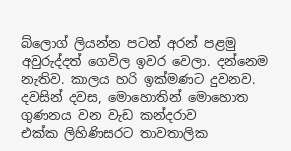බ්ලොග් ලියන්න පටන් අරන් පළමු අවුරුද්දත් ගෙවිල ඉවර වෙලා. දන්නෙම නැතිව. කාලය හරි ඉක්මණට දුවනව. දවසින් දවස, මොහොතින් මොහොත ගුණනය වන වැඩ කන්දරාව එක්ක ‍‍ලිහිණිසරට තාවතාලික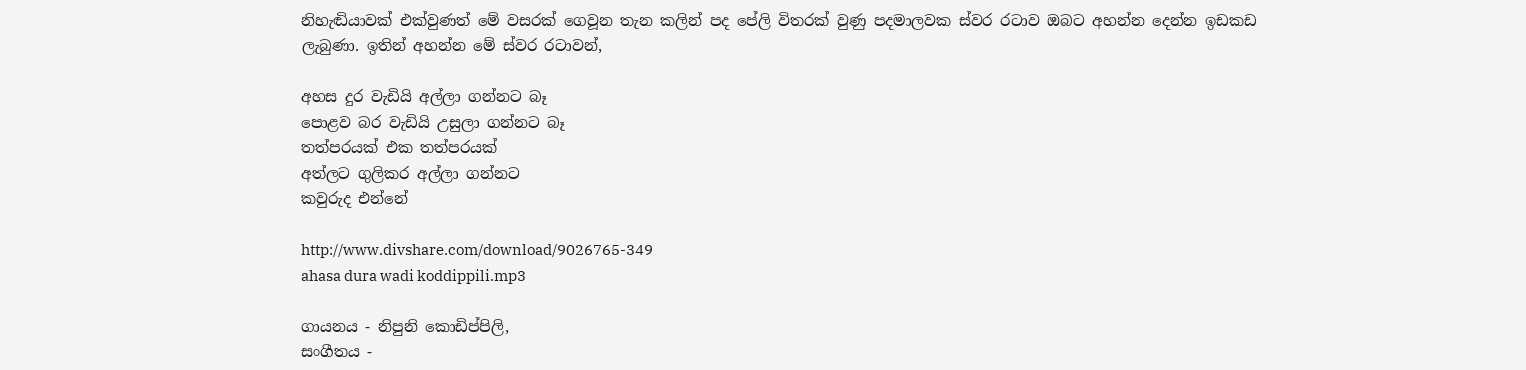නිහැඬියාවක් එක්වුණත් මේ වසරක් ගෙවූන තැන කලින් පද පේලි විතරක් වුණු පදමාලවක ස්වර රටාව ඔබට අහන්න දෙන්න ඉඩකඩ ලැබුණා. ඉතින් අහන්න මේ ස්වර රටාවන්,

අහස දුර වැඩියි අල්ලා ගන්නට බෑ
පොළව බර වැඩියි උසුලා ගන්නට බෑ
තත්පරයක් එක තත්පරයක්
අත්ලට ගුලිකර අල්ලා ගන්නට
කවුරුද එන්නේ

http://www.divshare.com/download/9026765-349
ahasa dura wadi koddippili.mp3

ගායනය - නිපුනි කොඩිප්පිලි,
සංගීතය -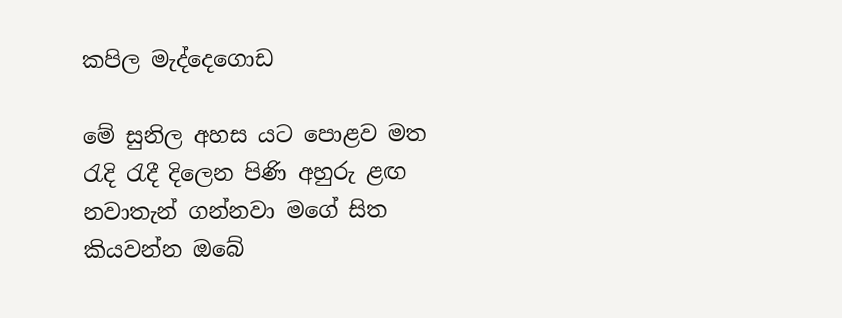කපිල මැද්දෙගොඩ

මේ සුනිල අහස යට පොළව මත
රැදි රැදී දිලෙන පිණි අහුරු ළඟ
නවාතැන් ගන්නවා මගේ සිත
කියවන්න ඔබේ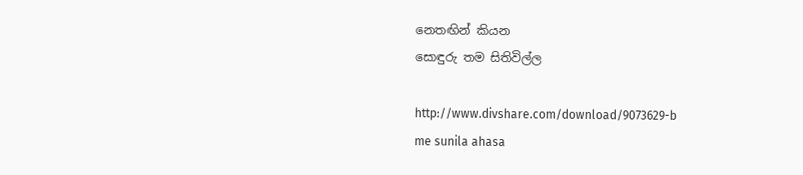නෙතඟින් කියන
සොඳුරු තම සිතිවිල්ල

http://www.divshare.com/download/9073629-b
me sunila ahasa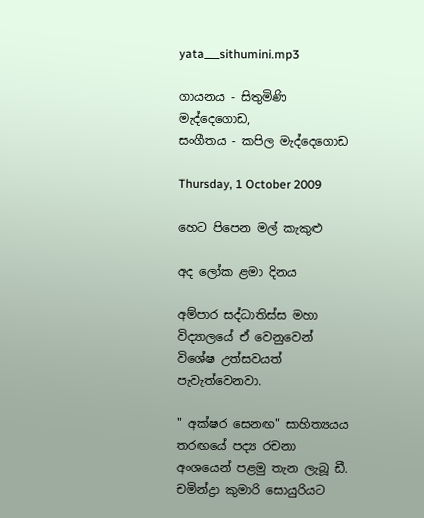yata___sithumini.mp3

ගායනය - සිතුමිණි මැද්දෙගොඩ,
සංගීතය - කපිල මැද්දෙගොඩ

Thursday, 1 October 2009

හෙට පිපෙන මල් කැකුළු

අද ලෝක ළමා දිනය

අම්පාර සද්ධාතිස්ස මහා විද්‍යාලයේ ඒ වෙනුවෙන් විශේෂ උත්සවයත් පැවැත්වෙනවා.

" අක්ෂර සෙනඟ" සාහිත්‍යයය තරඟයේ පද්‍ය රචනා අංශයෙන් පළමු තැන ලැබූ ඩී. චමින්ද්‍රා කුමාරි සොයුරියට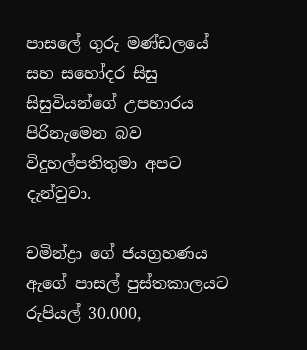පාසලේ ගුරු මණ්ඩලයේ සහ සහෝදර සිසු සිසුවියන්ගේ උපහාරය පිරිනැමෙන බව විදුහල්පතිතුමා අපට දැන්වුවා.

චමින්ද්‍රා ගේ ජයග්‍රහණය ඇගේ පාසල් පුස්තකාලයට රුපියල් 30.000,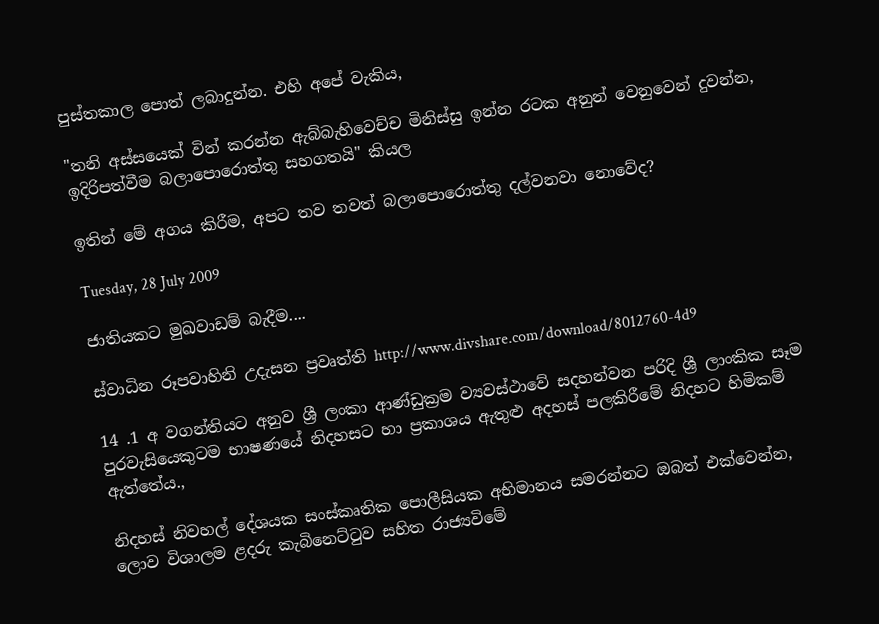පුස්තකාල ‍පොත් ලබාදුන්න. එහි අපේ වැකිය,

"තනි අස්සයෙක් වින් කරන්න ඇබ්බැහිවෙච්ච මිනිස්සු ඉන්න රටක අනුන් වෙනුවෙන් දුවන්න, ඉදිරිපත්වීම බලාපොරොත්තු සහගතයි" කියල

ඉතින් මේ අගය කිරීම, අපට තව තවත් බලාපොරොත්තු දල්වනවා නොවේද?

Tuesday, 28 July 2009

ජාතියකට මුඛවාඩම් බැදීම....

ස්වාධින රූපවාහිනි උදැසන ප්‍රවෘත්ති http://www.divshare.com/download/8012760-4d9

14 .1 අ වගන්තියට අනුව ශ්‍රී ලංකා ආණ්ඩුක්‍රම ව්‍යවස්ථාවේ සදහන්වන පරිදි ශ්‍රී ලාංකික සෑම පුරවැසියෙකුටම භාෂණයේ නිදහසට හා ප්‍රකාශය ඇතුළු අදහස් පලකිරීමේ නිදහ‍ට හිමිකම් ඇත්තේය.,

නිදහස් නිවහල් දේශයක සංස්කෘතික පොලීසියක අභිමානය සමරන්නට ඔබත් එක්වෙන්න, ලොව විශාලම ළදරු කැබිනෙට්ටුව සහිත රාජ්‍යවිමේ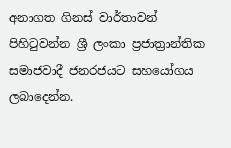අනාගත ගිනස් වාර්තාවන් පිහිටුවන්න ශ්‍රී ලංකා ප්‍රජාත්‍රාන්තික සමාජවාදී ජනරජයට සහයෝගය ලබාදෙන්න.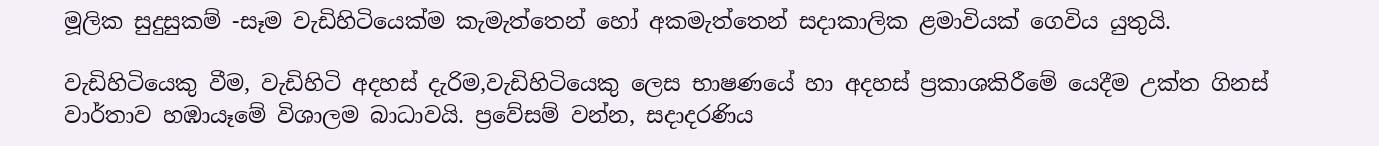මූලික සුදුසුකම් -සෑම වැඩිහිටියෙක්ම කැමැත්තෙන් හෝ අකමැත්තෙන් සදාකාලික ළමාවියක් ගෙවිය යුතුයි.

වැඩිහිටියෙකු වීම, වැඩිහිටි අදහස් දැරිම,වැඩිහිටියෙකු ලෙස භාෂණයේ හා අදහස් ප්‍රකාශකිරී‍මේ යෙදීම උක්ත ගිනස් වාර්තාව හඹායෑමේ විශාලම බාධාවයි. ප්‍රවේසම් වන්න, සදාදරණිය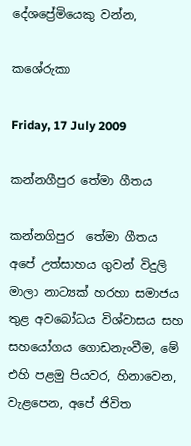දේශප්‍රේමියෙකු වන්න,

කශේරුකා

Friday, 17 July 2009

කන්නගීපුර ‍තේමා ගීතය

කන්නගිපුර ‍ තේමා ගීතය
අපේ උත්සාහය ගුවන් විදුලි මාලා නාට්‍යක් හරහා සමාජය තුළ අවබෝධය විශ්වාසය සහ සහයෝගය ගොඩනැංවීම, මේ එහි පළමු පියවර, හිනාවෙන, වැළපෙන, අපේ ජිවිත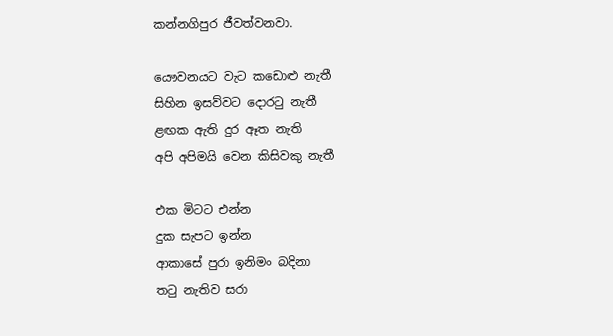කන්නගිපුර ජීවත්වනවා.

යෞවනයට වැට කඩොළු නැතී
සිහින ඉසව්වට දොරටු නැතී
ළඟක ඇති දුර ඈත නැති
අපි අපිමයි වෙන කිසිවකු නැතී

එක මිටට එන්න
දුක සැපට ඉන්න
ආකාසේ පුරා ඉනිමං බදිනා
තටු නැතිව සරා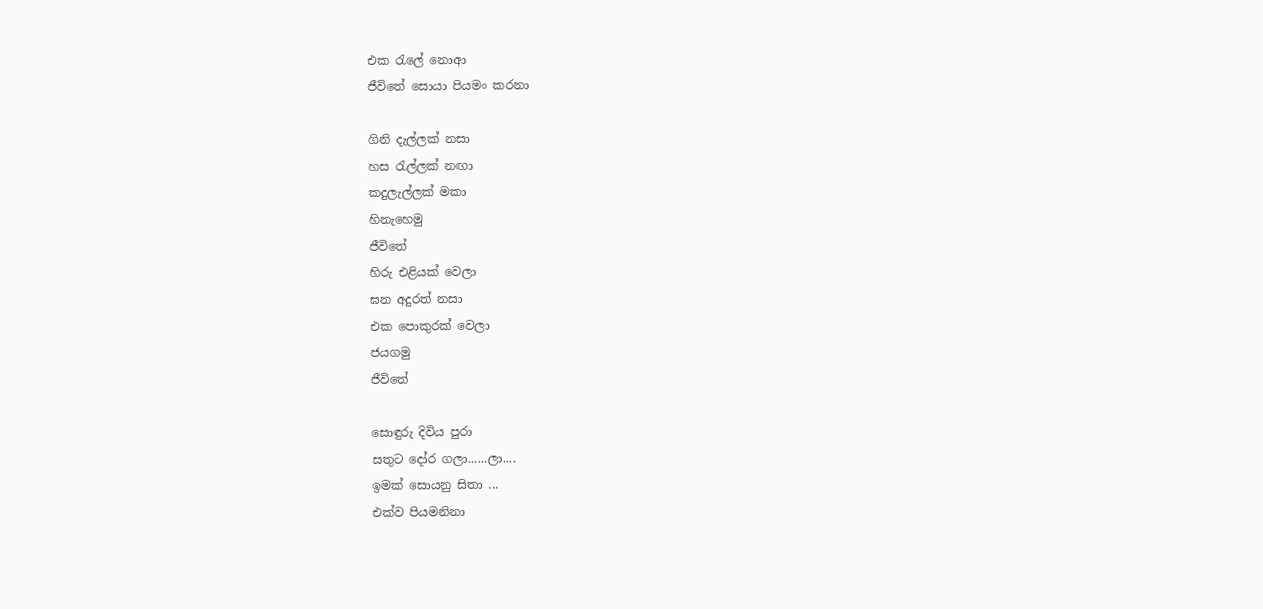එක රැලේ නොආ
ජීවිතේ සොයා පියමං කරනා

ගිනි දැල්ලක් නසා
හස රැල්ලක් නඟා
කදුලැල්ලක් මකා
හිනැහෙමු
ජීවිතේ
හිරු එළියක් වෙලා
ඝන අදුරත් නසා
එක පොකුරක් වෙලා
ජයගමු
ජීවිතේ

සොඳුරු දිවිය පුරා
සතුට දෝර ගලා......ලා....
ඉමක් සොයනු සිතා ...
එක්ව පියමනිනා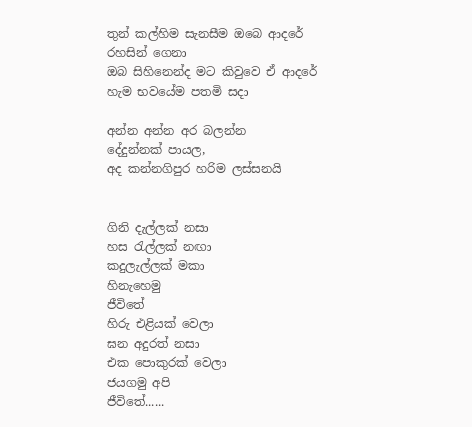තුන් කල්හිම සැනසීම ඔබෙ ආදරේ
රහසින් ගෙනා
ඔබ සිහිනෙන්ද මට කිවුවෙ ඒ ආදරේ
හැම භවයේම පතමි සදා

අන්න අන්න අර බලන්න
දේදුන්නක් පායල,
අද කන්නගිපුර හරිම ලස්සනයි


ගිනි දැල්ලක් නසා
හස රැල්ලක් නඟා
කදුලැල්ලක් මකා
හිනැහෙමු
ජීවිතේ
හිරු එළියක් වෙලා
ඝන අදුරත් නසා
එක පොකුරක් වෙලා
ජයගමු අපි
ජීවිතේ......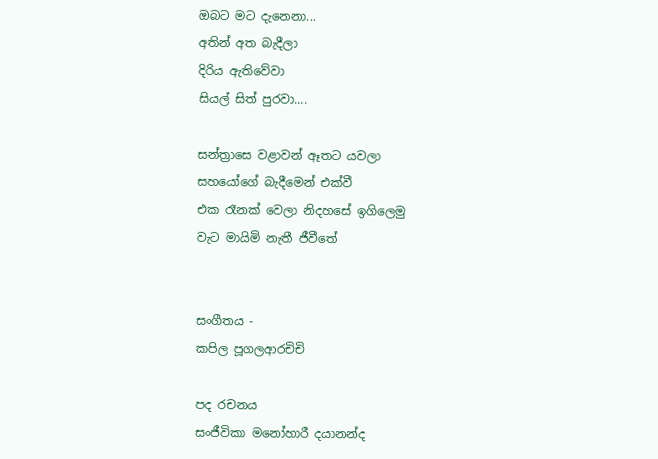ඔබට මට දැනෙනා...
අතින් අත බැදීලා
දිරිය ඇතිවේවා
සියල් සිත් පුරවා....

සන්ත්‍රාසෙ වළාවන් ඈතට යවලා
සහයෝගේ බැදීමෙන් එක්වී
එක රෑනක් වෙලා නිදහසේ ඉගිලෙමු
වැට මායිමි නැතී ජීවීතේ


සංගීතය -
කපිල පූගලආරචිචි

පද රචනය
සංජීවිකා මනෝහාරී දයානන්ද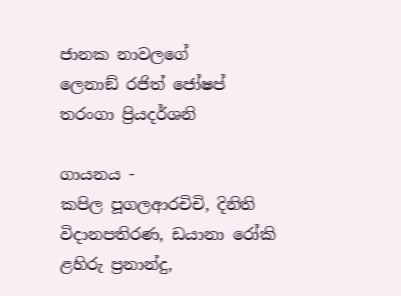ජානක නාවලගේ
ලෙනාඞ් රජිත් ජෝෂප්
තරංගා ප්‍රියදර්ශනි

ගායනය -
කපිල පූගලආරචිචි, දිනිති විදානපතිරණ, ඩයානා රෝකි
ළහිරු ප්‍රනාන්දු,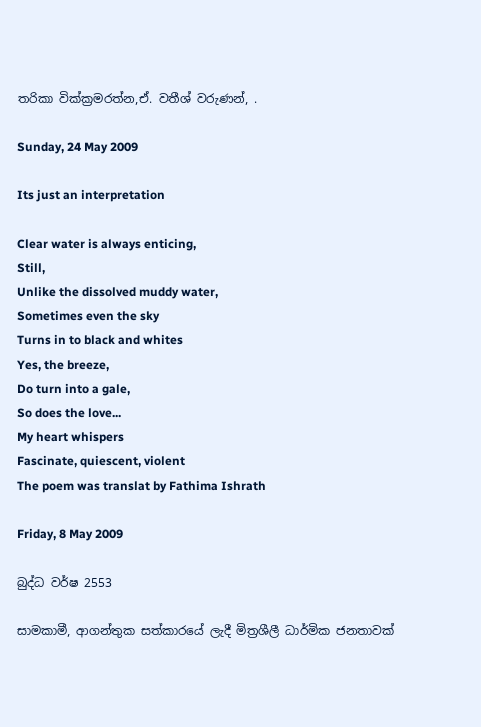තරිකා වික්ක්‍රමරත්න,ඒ. වතීශ් වරුණන්, .

Sunday, 24 May 2009

Its just an interpretation

Clear water is always enticing,
Still,
Unlike the dissolved muddy water,
Sometimes even the sky
Turns in to black and whites
Yes, the breeze,
Do turn into a gale,
So does the love...
My heart whispers
Fascinate, quiescent, violent
The poem was translat by Fathima Ishrath

Friday, 8 May 2009

බුද්ධ වර්ෂ‍ 2553

සාමකාමී, ආගන්තුක සත්කාරයේ ලැදී මිත්‍රශීලී ධාර්මික ජනතාවක්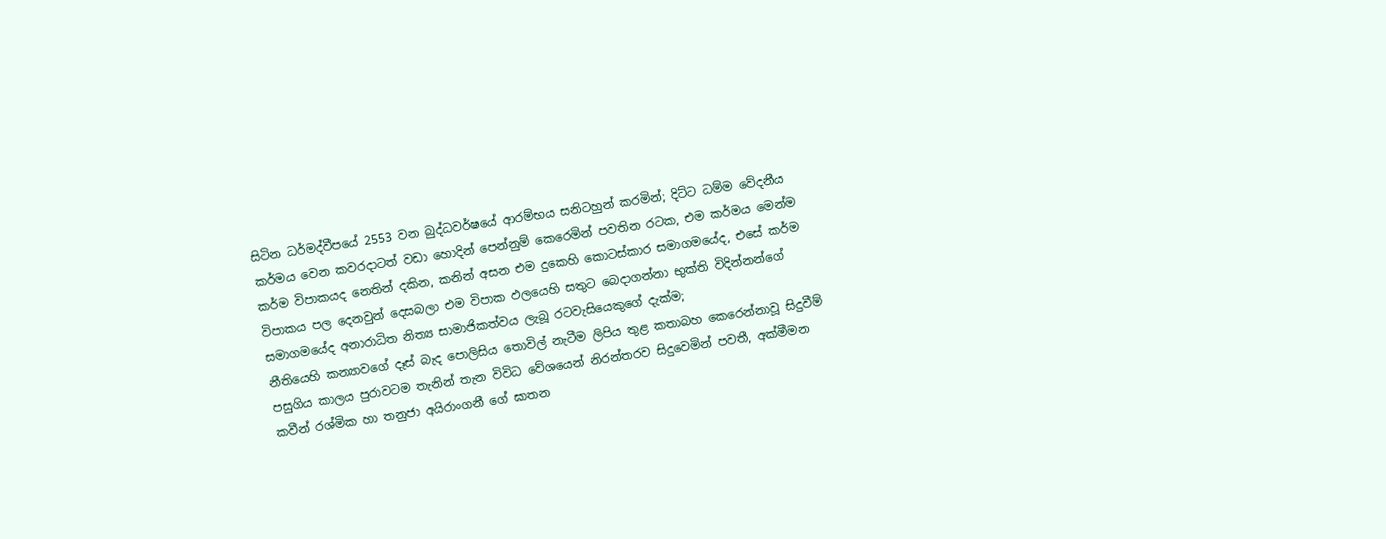සිටින ධර්මද්වීපයේ 2553 වන බුද්ධවර්ෂ‍යේ ආරම්භය සනිටහුන් කරමින්; දිට්ට ධම්ම වේදනීය කර්මය වෙන කවරදාටත් වඩා හොදින් පෙන්නුම් කෙරෙමින් පවතින රටක, එම කර්මය මෙන්ම කර්ම විපාකයද නෙතින් දකින, කනින් අසන එම දුකෙහි කොටස්කාර සමාගමයේද, එසේ කර්ම විපාකය පල දෙනවුන් ‍දෙසබලා එම විපාක ඵලයෙහි සතුට බෙදාගන්නා භුක්ති විදින්නන්ගේ සමාගමයේද අනාරාධිත නිත්‍ය සාමාජිකත්වය ලැබූ රටවැසියෙකුගේ දැක්ම;
නීතියෙහි කන්‍යාවගේ දෑස් බැද පොලිසිය තොවිල් නැටීම ලිපිය තුළ කතාබහ කෙරෙන්නාවූ සිදුවීම් පසුගිය කාලය පුරාවටම තැනින් තැන විවිධ වේශයෙන් නිරන්තරව සිදුවෙමින් පවතී, අක්මීමන කවීන් රශ්මික හා තනුජා අයිරාංගනී ගේ ඝාතන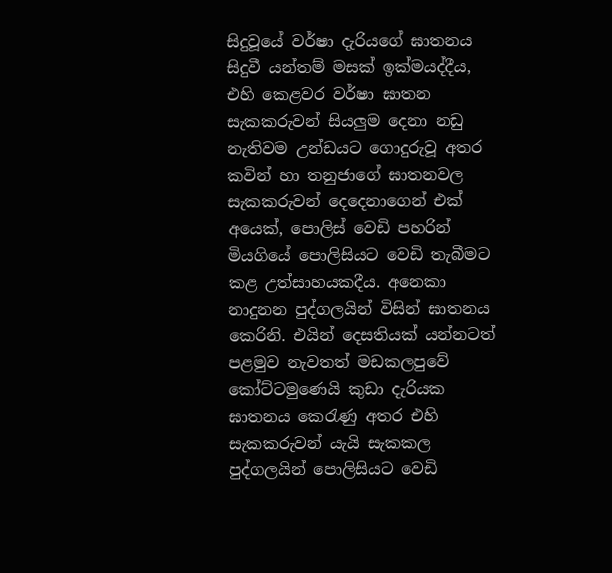සිදුවූයේ වර්ෂා දැරිය‍ගේ ඝාතනය සිදුවී යන්තම් මසක් ඉක්මයද්දීය, එහි කෙළවර වර්ෂා ඝාතන සැකකරුවන් සියලුම දෙනා නඩු නැතිවම උන්ඩයට ගොදුරුවූ අතර කවින් හා තනුජාගේ ඝාතනවල සැකකරුවන් දෙදෙනාගෙන් එක් අයෙක්, පොලිස් වෙඩි පහරින් මියගියේ පොලිසියට වෙඩි තැබීමට කළ උත්සාහයකදීය. අනෙකා නාදුනන පුද්ගලයින් විසින් ඝාතනය කෙරිනි. එයින් දෙසතියක් යන්නටත් පළමුව නැවතත් මඩකලපුවේ කෝට්ටමු‍ණෙයි කුඩා දැරියක ඝාතනය කෙරැණු අතර එහි සැකකරුවන් යැයි සැකකල පුද්ගලයින් පොලිසියට වෙඩි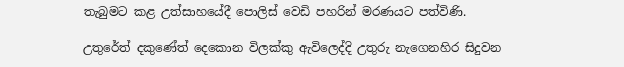තැබුමට කළ උත්සාහයේදී පොලිස් වෙඩි පහරින් මරණයට පත්විණි.

උතුරේත් දකුණේත් දෙකොන විලක්කු ඇවිලෙද්දි උතුරු නැගෙනහිර සිදුවන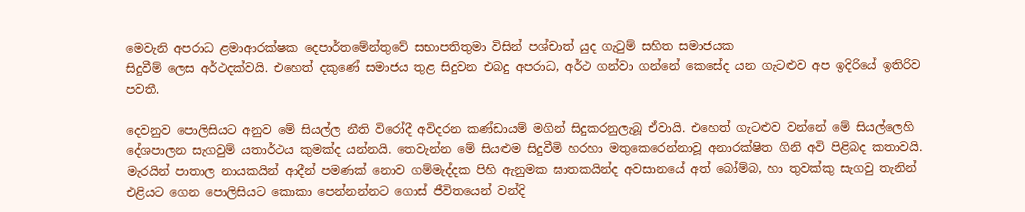මෙවැනි අපරාධ ළමාආරක්ෂක දෙපාර්තමේන්තුවේ සභාපතිතුමා විසින් පශ්චාත් යුද ගැටුම් සහිත සමාජයක
සිදුවීම් ලෙස අර්ථදක්වයි. එහෙත් දකු‍ණේ සමාජය තුළ සිදුවන එබදු අපරාධ, අර්ථ ගන්වා ගන්නේ කෙසේද යන ගැටළුව අප ඉදිරියේ ඉතිරිව පවතී.

දෙවනුව පොලිසියට අනුව මේ සියල්ල නීති විරෝදී අවිදරන කණ්ඩායම් මගින් සිදුකරනුලැබූ ඒවායි. එහෙත් ගැටළුව වන්නේ මේ සියල්ලෙහි දේශපාලන සැගවුම් යතාර්ථය කුමක්ද යන්නයි. තෙවැන්න මේ සියළුම සිදුවීමි හරහා මතුකෙරෙන්නාවූ අනාරක්ෂිත ගිනි අවි පිළිබද කතාවයි.  මැරයින් පාතාල නායකයින් ආදීන් පමණක් නොව ගම්මැද්දක පිහි ඇනුමක ඝාතකයින්ද අවසානයේ අත් බෝම්බ, හා තුවක්කු ‍සැගවු තැනින් එළියට ‍ගෙන පොලිසියට කොකා පෙන්නන්නට ගොස් ජීවිතයෙන් වන්දි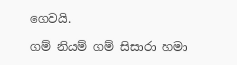ගෙවයි.

ගම් නියම් ගම් සිසාරා හමා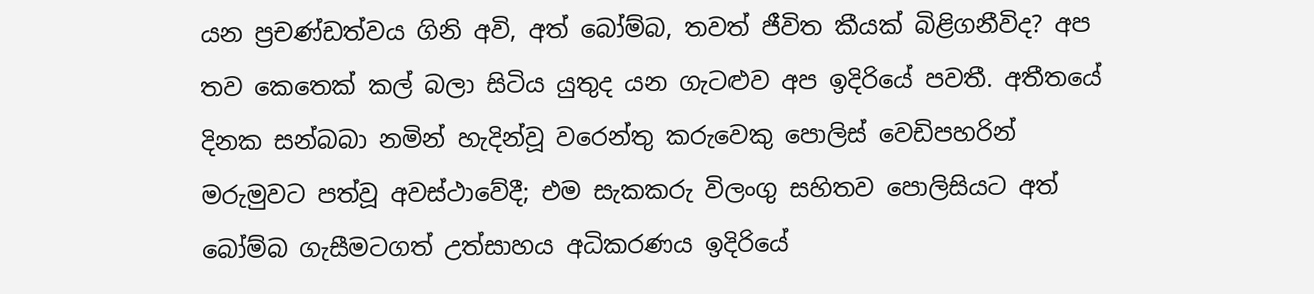යන ප්‍රචණ්ඩත්ව‍ය ගිනි අවි, අත් බෝම්බ, තවත් ජීවිත කීයක් බිළිගනීවිද? අප තව කෙතෙක් කල් බලා සිටිය යුතුද යන ගැටළුව අප ඉදිරියේ පවතී. අතීතයේ දිනක සන්බබා නමින් හැදින්වූ වරෙන්තු කරුවෙකු පොලිස් වෙඩිපහරින් මරුමුවට පත්වූ අවස්ථාවේදී; එම සැකකරු විලංගු සහිතව පොලිසියට අත් බෝම්බ ගැසීමටගත් උත්සාහය අධිකරණය ඉදිරියේ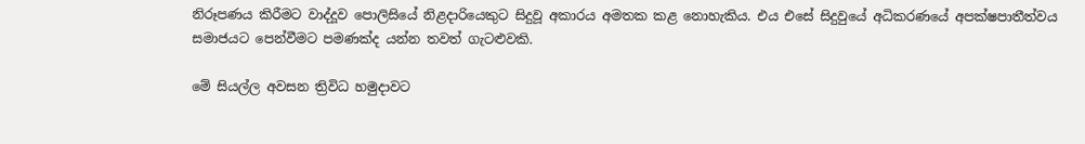නිරූපණය කිරීමට වාද්දූව පොලිසියේ නිළදාරියෙකුට සිදුවූ අකාරය අමතක කළ නොහැකිය. එය එසේ සිදුවුයේ අධිකරණයේ අපක්ෂපාතීත්වය සමාජයට පෙන්වීමට පමණක්ද යන්න තවත් ගැටළුවකි.

මේ සියල්ල අවසන ත්‍රිවිධ හමුදාවට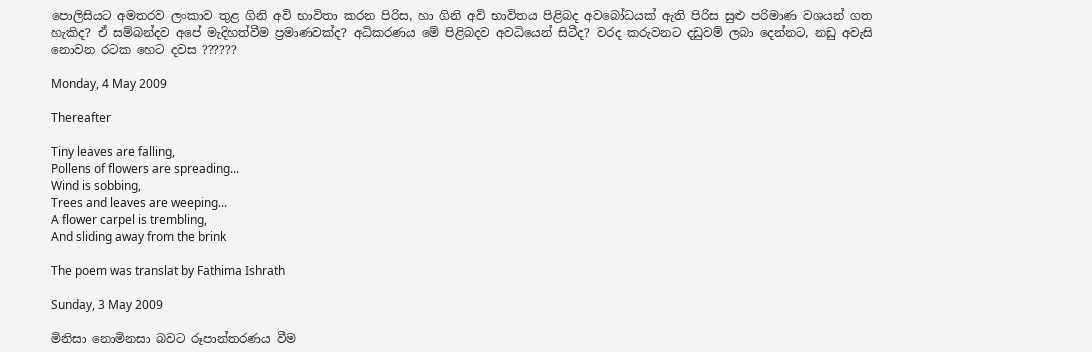පොලිසියට අමතරව ලංකාව තුළ ගිනි අවි භාවිතා කරන පිරිස, හා ගිනි අවි භාවිතය පිළිබද අව‍බෝධයක් ඇති පිරිස සුළු පරිමාණ වශයන් ගත හැකිද? ඒ සම්බන්දව අපේ මැදිහත්වීම ප්‍රමාණවක්ද? අධිකරණය මේ පිළිබදව අවධියෙන් සිටීද? වරද කරුවනට දඩුවම් ලබා දෙන්නට, නඩු අවැසි නොවන රටක හෙට දවස ??????

Monday, 4 May 2009

Thereafter

Tiny leaves are falling,
Pollens of flowers are spreading...
Wind is sobbing,
Trees and leaves are weeping...
A flower carpel is trembling,
And sliding away from the brink

The poem was translat by Fathima Ishrath

Sunday, 3 May 2009

මිනිසා නොමිනසා බවට රූපාන්තරණය වීම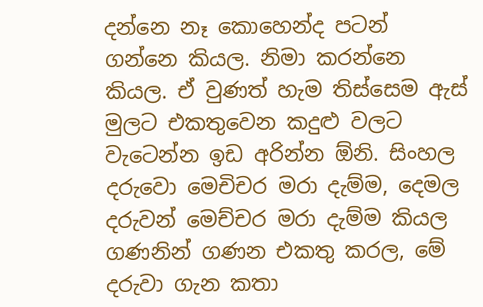දන්නෙ නෑ කොහෙන්ද පටන් ගන්නෙ කියල. නිමා කරන්නෙ කියල. ඒ වුණත් හැම තිස්සෙම ඇස් මුලට එකතුවෙන කදුළු වලට වැටෙන්න ඉඩ අරින්න ඕනි. සිංහල දරුවො මෙචිචර මරා දැම්ම, දෙමල දරුවන් මෙච්චර මරා දැම්ම කියල ගණනින් ගණන එකතු කරල, මේ දරුවා ගැන කතා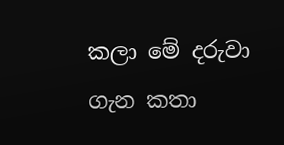කලා මේ දරුවා ගැන කතා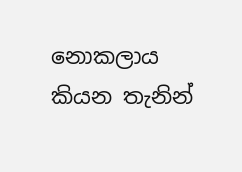නොකලාය කියන තැනින්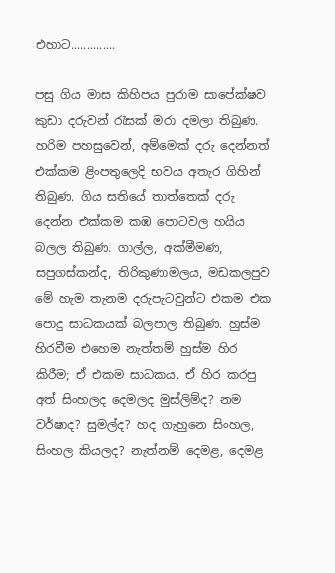එහාට..............

පසු ගිය මාස කිහිපය පුරාම සාපේක්ෂව කුඩා දරුවන් රැසක් මරා දමලා තිබුණ. හරිම පහසුවෙන්, අම්මෙක් දරු දෙන්නත් එක්කම ළිංපතුලෙදි භවය අතැර ගිහින් තිබුණ. ගිය සතියේ තාත්තෙක් දරු දෙන්න එක්කම කඹ පොටවල හයිය බලල තිබුණ. ගාල්ල, අක්මීමණ, සපුගස්කන්ද, තිරිකුණාමලය, මඩකලපුව මේ හැම තැනම දරුපැටවුන්ට එකම එක පොදු සාධකයක් බලපාල තිබුණ. හුස්ම හිරවීම එහෙම නැත්තම් හුස්ම හිර කිරීම; ඒ එකම සාධකය. ඒ හිර කරපු අත් සිංහලද දෙමලද මුස්ලිම්ද? නම වර්ෂාද? සුමල්ද? හද ගැහුනෙ සිංහල, සිංහල කියලද? නැත්නම් දෙමළ, දෙමළ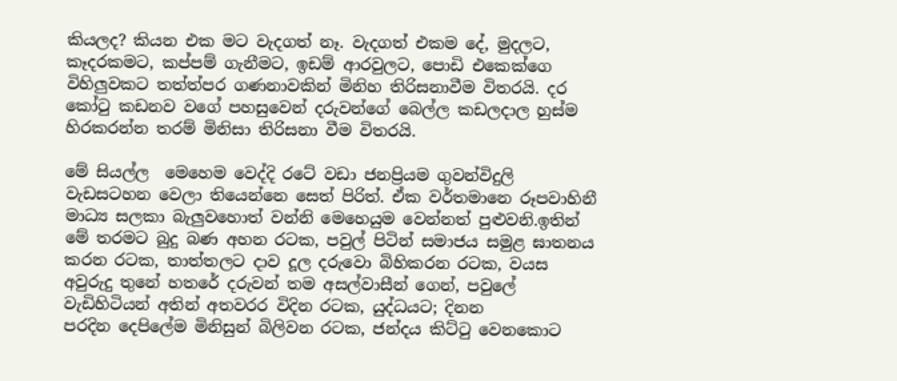කියලද? කියන එක මට වැදගත් නෑ. වැදගත් එකම දේ, මුදලට, කෑදරකමට, කප්පම් ගැනීමට, ඉඩම් ආරවුලට, පොඩි එකෙක්ගෙ විහිලුවකට තත්ත්පර ගණනාවකින් මිනිහ තිරිසනාවීම විතරයි. දර කෝටු කඩනව වගේ පහසුවෙන් දරුවන්ගේ ‍බෙල්ල කඩලදාල හුස්ම හිරකරන්න තරම් මිනිසා තිරිසනා වීම විතරයි.

මේ සියල්ල ‍ මෙහෙම වෙද්දි‍ ර‍‍ටේ වඩා ජනප්‍රියම ගුවන්විදුලි වැඩසටහන ‍වෙලා තියෙන්නෙ සෙත් පිරිත්. ඒක වර්තමානෙ රූපවාහිනී මාධ්‍ය සලකා බැලුවහොත් වන්නි මෙහෙයුම වෙන්නත් පුළුවනි.ඉතින් මේ තරමට බුදු බණ අහන රටක, පවුල් පිටින් සමාජය සමුළ ඝාතනය කරන රටක, තාත්තලට දාව දූල දරුවො බිහිකරන රටක, වයස අවුරුදු තුනේ හතරේ දරුවන් තම අසල්වාසීන් ගෙන්, පවුලේ වැඩිහිටියන් අතින් අතවරර විදින රටක, යුද්ධයට; දිනන පරදින ‍දෙපිලේම මිනිසුන් බිලිවන රටක, ජන්දය කිට්ටු වෙනකොට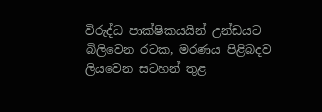විරුද්ධ පාක්ෂිකයයින් උන්ඩයට බිලිවෙන රටක, මරණය පිළිබදව ලියවෙන සටහන් තුළ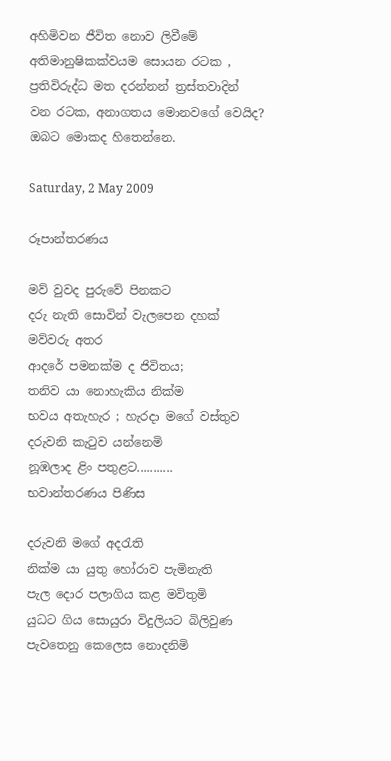අහිමිවන ජීවිත නොව ලිවී‍මේ අතිමානුෂිකක්වයම සොයන රටක , ප්‍රතිවිරුද්ධ මත දරන්නන් ත්‍රස්තවාදින් වන රටක, අනාගතය මොනවගේ වෙයිද? ඔබට මොකද හිතෙන්නෙ.

Saturday, 2 May 2009

රූපාන්තරණය

මව් වුවද පුරුවේ පිනකට
දරු නැති සොවින් වැලපෙන දහක් මව්වරු අතර
ආදරේ පමනක්ම ‍ද ජිවිතය‍;
තනිව යා නොහැකිය නික්ම
භවය අතැහැර ; හැරදා මගේ වස්තුව
දරුවනි කැටුව යන්නෙමි
නූඹලාද ළිං පතුළට...........
භවාන්තරණය පිණිස

දරුවනි මගේ අදරැති
නික්ම යා යුතු හෝරාව පැමිනැති
පැල දොර පලාගිය කළ මවිතුමි
යුධට ගිය සොයුරා විදුලියට බිලිවුණ
පැවතෙනු කෙලෙස නොදනිමි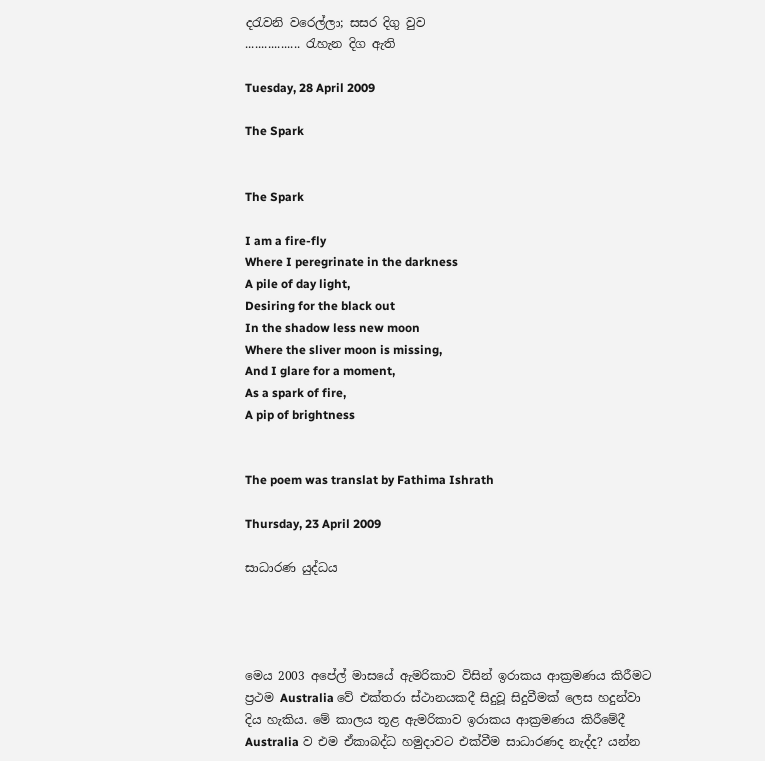දරැවනි වරෙල්ලා; සසර දිගු වුව
................. රැහැන දිග ඇති

Tuesday, 28 April 2009

The Spark


The Spark

I am a fire-fly
Where I peregrinate in the darkness
A pile of day light,
Desiring for the black out
In the shadow less new moon
Where the sliver moon is missing,
And I glare for a moment,
As a spark of fire,
A pip of brightness


The poem was translat by Fathima Ishrath

Thursday, 23 April 2009

සාධාරණ යුද්ධය




මෙය 2003 අපේල් මාසයේ ඇමරිකාව විසින් ඉරාකය ආක්‍රමණය කිරීමට ප්‍රථම Australia වේ එක්තරා ස්ථානයකදී සිදුවූ සිදුවීමක් ලෙස හදුන්වා දිය හැකිය. මේ කාලය තූළ ඇමරිකාව ඉරාකය ආක්‍රමණය කිරීමේදී Australia ව එම ඒකාබද්ධ හමුදාවට එක්වීම සාධාරණද නැද්ද? යන්න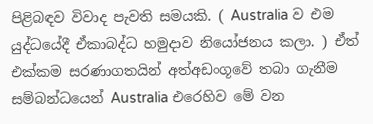පිළිබඳව විවාද පැවති සමයකි. ( Australia ව එම යුද්ධයේදී ඒකාබද්ධ හමුදාව නියෝජනය කලා. ) ඒත් එක්කම සරණාගතයින් අත්අඩංගූවේ තබා ගැනීම සම්බන්ධයෙන් Australia එරෙහිව මේ වන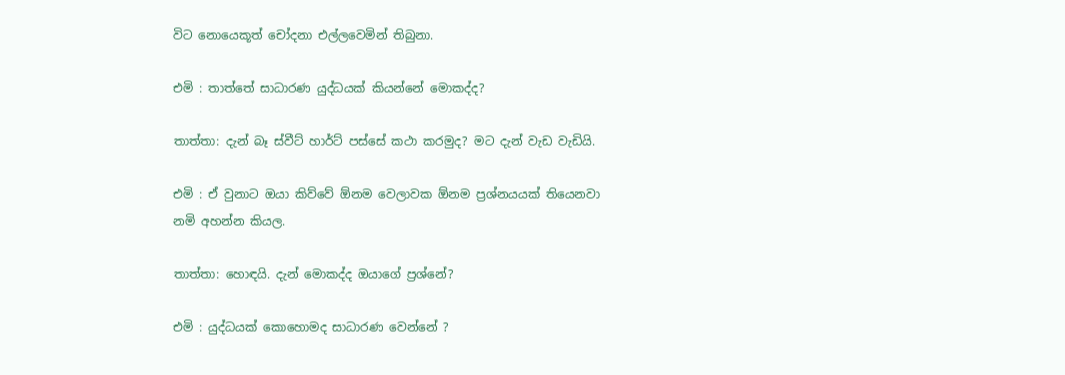විට නොයෙකූත් චෝදනා එල්ලවෙමින් තිබුනා.

එමි : තාත්තේ සාධාරණ යුද්ධයක් කියන්නේ මොකද්ද?

තාත්තා: දැන් බෑ ස්වීට් හාර්ට් පස්සේ කථා කරමුද? මට දැන් වැඩ වැඩියි.

එමි : ඒ වුනාට ඔයා කිව්වේ ඕනම වෙලාවක ඕනම ප්‍රශ්නයයක් තියෙනවා
නමි අහන්න කියල.

තාත්තා: හොඳයි. දැන් මොකද්ද ඔයාගේ ප්‍රශ්නේ?

එමි : යුද්ධයක් කොහොමද සාධාරණ වෙන්නේ ?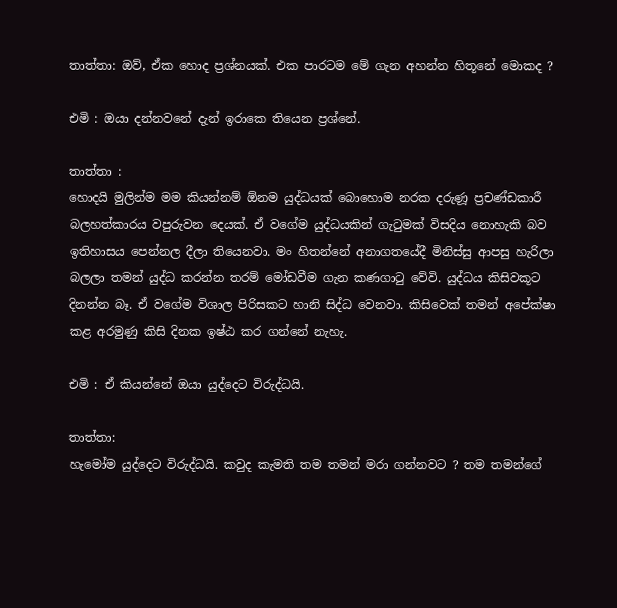තාත්තා: ඔව්, ඒක හොද ප්‍රශ්නයක්. එක පාරටම මේ ගැන අහන්න හිතූනේ මොකද ?

එමි : ඔයා දන්නවනේ දැන් ඉරාකෙ තියෙන ප්‍රශ්නේ.

තාත්තා :
හොදයි මුලින්ම මම කියන්නම් ඕනම යුද්ධයක් බොහොම නරක දරුණූ ප්‍රචණ්ඩකාරී බලහත්කාරය වපුරුවන දෙයක්. ඒ වගේම යුද්ධයකින් ගැටුමක් විසදිය නොහැකි බව ඉතිහාසය පෙන්නල දීලා තියෙනවා. මං හිතන්නේ අනාගතයේදී මිනිස්සු ආපසු හැරිලා බලලා තමන් යුද්ධ කරන්න තරම් මෝඩවීම ගැන කණගාටු වේවි. යුද්ධය කිසිවකූට දිනන්න බෑ. ඒ වගේම විශාල පිරිසකට හානි සිද්ධ වෙනවා. කිසිවෙක් තමන් අපේක්ෂා කළ අරමුණු කිසි දිනක ඉෂ්ඨ කර ගන්නේ නැහැ.

එමි : ඒ කියන්නේ ඔයා යුද්දෙට විරුද්ධයි.

තාත්තා:
හැමෝම යුද්දෙට විරුද්ධයි. කවුද කැමති තම තමන් මරා ගන්නවට ? තම තමන්ගේ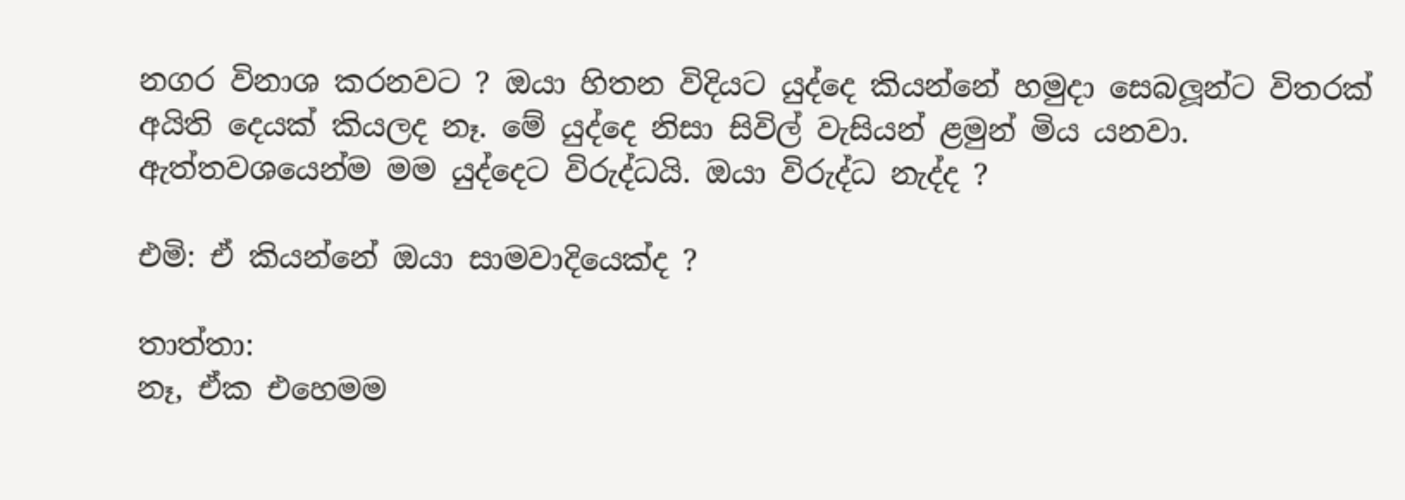නගර විනාශ කරනවට ? ඔයා හිතන විදියට යුද්දෙ කියන්නේ හමුදා සෙබලූන්ට විතරක් අයිති දෙයක් කියලද නෑ. මේ යුද්දෙ නිසා සිවිල් වැසියන් ළමුන් මිය යනවා. ඇත්තවශයෙන්ම මම යුද්දෙට විරුද්ධයි. ඔයා විරුද්ධ නැද්ද ?

එමි: ඒ කියන්නේ ඔයා සාමවාදියෙක්ද ?

තාත්තා:
නෑ, ඒක එහෙමම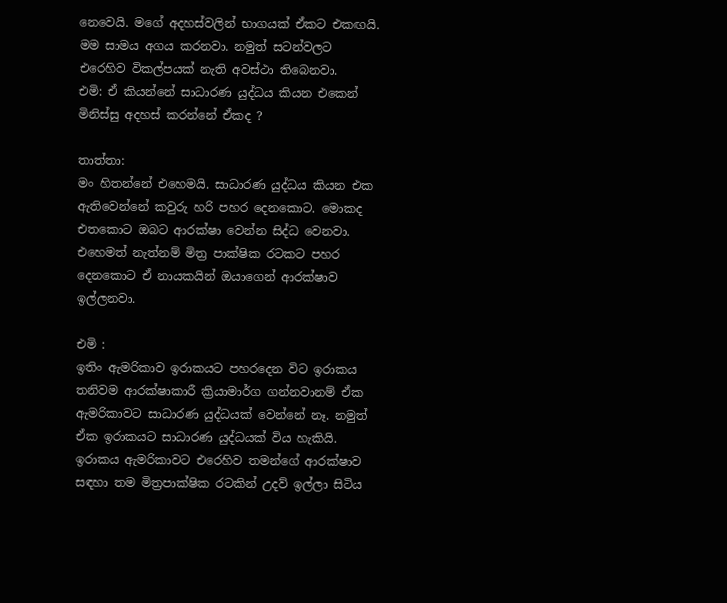නෙවෙයි. මගේ අදහස්වලින් භාගයක් ඒකට එකඟයි.
මම සාමය අගය කරනවා. නමුත් සටන්වලට එරෙහිව විකල්පයක් නැති අවස්ථා තිබෙනවා.
එමි: ඒ කියන්නේ සාධාරණ යුද්ධය කියන එකෙන් මිනිස්සු අදහස් කරන්නේ ඒකද ?

තාත්තා:
මං හිතන්නේ එහෙමයි. සාධාරණ යුද්ධය කියන එක ඇතිවෙන්නේ කවුරු හරි පහර දෙනකොට. මොකද එතකොට ඔබට ආරක්ෂා වෙන්න සිද්ධ වෙනවා. එහෙමත් නැත්නම් මිත්‍ර පාක්ෂික රටකට පහර දෙනකොට ඒ නායකයින් ඔයාගෙන් ආරක්ෂාව ඉල්ලනවා.

එමි :
ඉතිං ඇමරිකාව ඉරාකයට පහරදෙන විට ඉරාකය තනිවම ආරක්ෂාකාරී ක්‍රියාමාර්ග ගන්නවානම් ඒක ඇමරිකාවට සාධාරණ යුද්ධයක් වෙන්නේ නෑ. නමුත් ඒක ඉරාකයට සාධාරණ යුද්ධයක් විය හැකියි. ඉරාකය ඇමරිකාවට එරෙහිව තමන්ගේ ආරක්ෂාව සඳහා තම මිත්‍රපාක්ෂික රටකින් උදව් ඉල්ලා සිටිය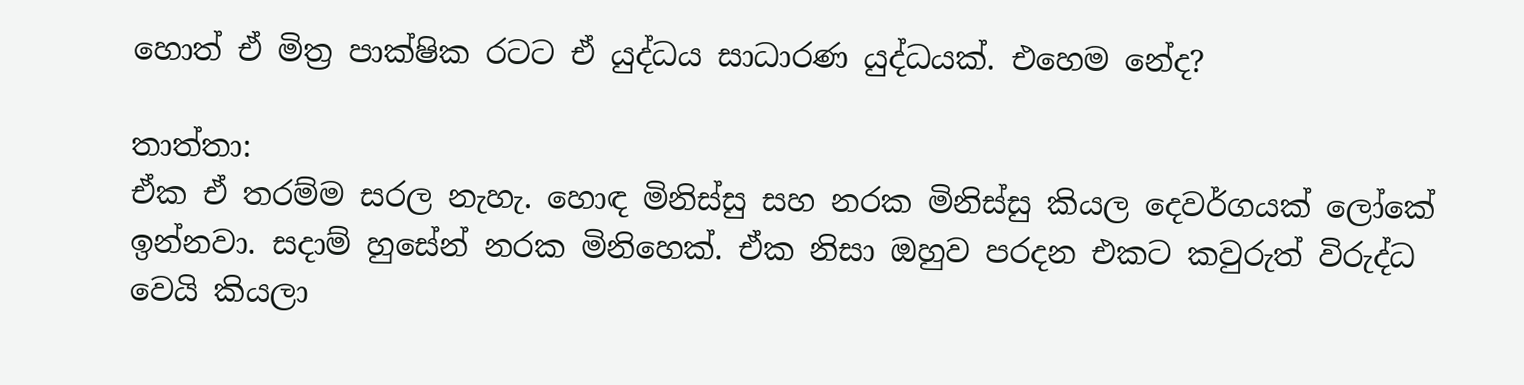හොත් ඒ මිත්‍ර පාක්ෂික රටට ඒ යුද්ධය සාධාරණ යුද්ධයක්. එහෙම නේද?

තාත්තා:
ඒක ඒ තරම්ම සරල නැහැ. හොඳ මිනිස්සු සහ නරක මිනිස්සු කියල දෙවර්ගයක් ලෝකේ ඉන්නවා. සදාම් හුසේන් නරක මිනිහෙක්. ඒක නිසා ඔහුව පරදන එකට කවුරුත් විරුද්ධ වෙයි කියලා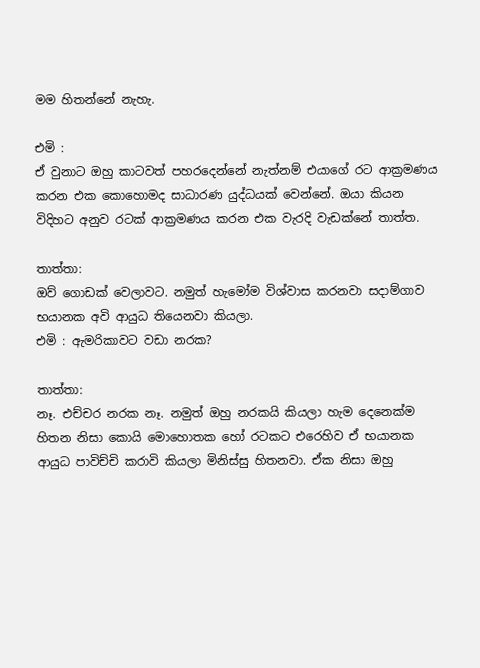මම හිතන්නේ නැහැ.

එමි :
ඒ වුනාට ඔහු කාටවත් පහරදෙන්නේ නැත්නම් එයාගේ රට ආක්‍රමණය කරන එක කොහොමද සාධාරණ යුද්ධයක් වෙන්නේ. ඔයා කියන විදිහට අනුව රටක් ආක්‍රමණය කරන එක වැරදි වැඩක්නේ තාත්ත.

තාත්තා:
ඔව් ගොඩක් වෙලාවට. නමුත් හැමෝම විශ්වාස කරනවා සදාම්ගාව භයානක අවි ආයුධ තියෙනවා කියලා.
එමි : ඇමරිකාවට වඩා නරක?

තාත්තා:
නෑ. එච්චර නරක නෑ. නමුත් ඔහු නරකයි කියලා හැම දෙනෙක්ම හිතන නිසා කොයි මොහොතක හෝ රටකට එරෙහිව ඒ භයානක ආයුධ පාවිච්චි කරාවි කියලා මිනිස්සු හිතනවා. ඒක නිසා ඔහු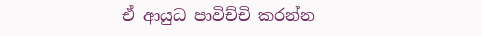ඒ ආයුධ පාවිච්චි කරන්න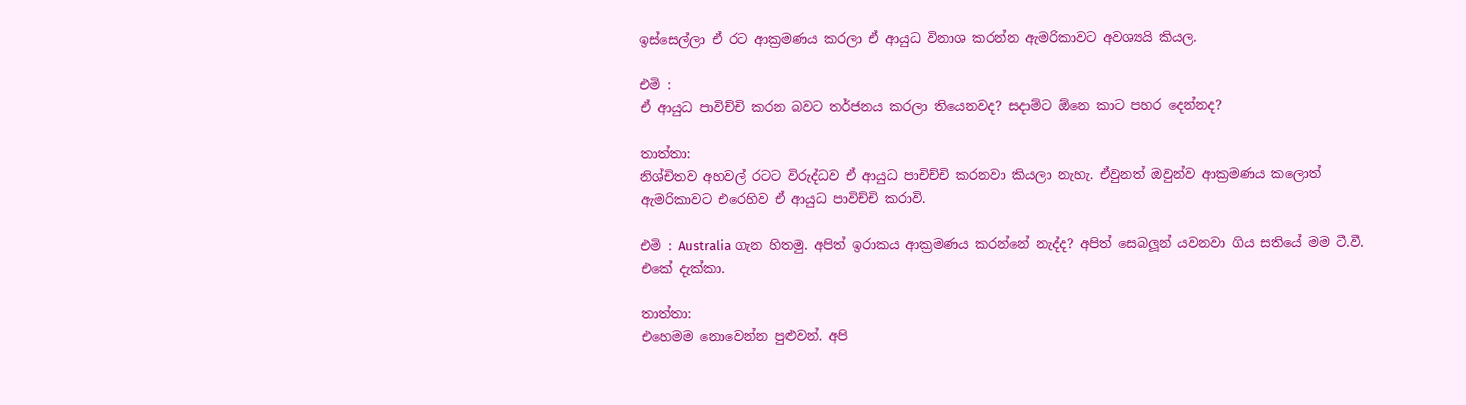ඉස්සෙල්ලා ඒ රට ආක්‍රමණය කරලා ඒ ආයුධ විනාශ කරන්න ඇමරිකාවට අවශ්‍යයි කියල.

එමි :
ඒ ආයුධ පාවිච්චි කරන බවට තර්ජනය කරලා තියෙනවද? සදාම්ට ඕනෙ කාට පහර දෙන්නද?

තාත්තා:
නිශ්චිතව අහවල් රටට විරුද්ධව ඒ ආයුධ පාචිච්චි කරනවා කියලා නැහැ. ඒවුනත් ඔවුන්ව ආක්‍රමණය කලොත් ඇමරිකාවට එරෙහිව ඒ ආයුධ පාවිච්චි කරාවි.

එමි : Australia ගැන හිතමු. අපිත් ඉරාකය ආක්‍රමණය කරන්නේ නැද්ද? අපිත් සෙබලූන් යවනවා ගිය සතියේ මම ටී.වී. එකේ දැක්කා.

තාත්තා:
එහෙමම නොවෙන්න පුළුවන්. අපි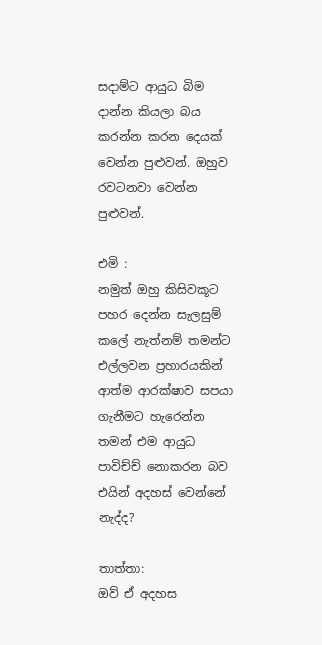සදාම්ට ආයුධ බිම දාන්න කියලා බය කරන්න කරන දෙයක් වෙන්න පුළුවන්. ඔහුව රවටනවා වෙන්න පුළුවන්.

එමි :
නමුත් ඔහු කිසිවකූට පහර දෙන්න සැලසුම් කලේ නැත්නම් තමන්ට එල්ලවන ප්‍රහාරයකින් ආත්ම ආරක්ෂාව සපයා ගැනීමට හැරෙන්න තමන් එම ආයුධ පාවිච්ච් නොකරන බව එයින් අදහස් වෙන්නේ නැද්ද?

තාත්තා:
ඔව් ඒ අදහස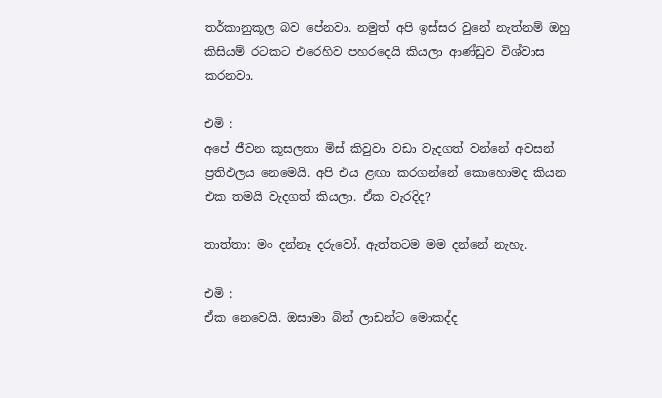තර්කානුකූල බව පේනවා. නමුත් අපි ඉස්සර වුනේ නැත්නම් ඔහු කිසියම් රටකට එරෙහිව පහරදෙයි කියලා ආණ්ඩුව විශ්වාස කරනවා.

එමි :
අපේ ජීවන කූසලතා මිස් කිවුවා වඩා වැදගත් වන්නේ අවසන් ප්‍රතිඵලය නෙමෙයි. අපි එය ළඟා කරගන්නේ කොහොමද කියන එක තමයි වැදගත් කියලා. ඒක වැරදිද?

තාත්තා: මං දන්නෑ දරුවෝ. ඇත්තටම මම දන්නේ නැහැ.

එමි :
ඒක නෙවෙයි. ඔසාමා බින් ලාඩන්ට මොකද්ද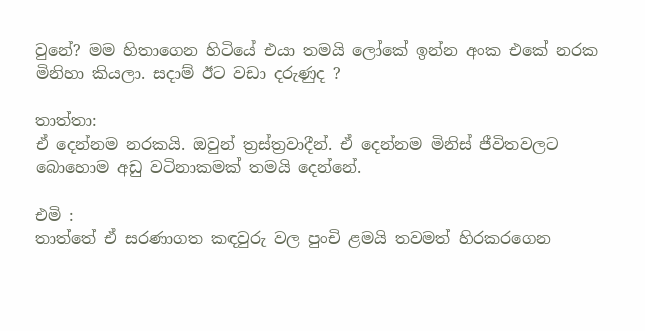වුනේ? මම හිතාගෙන හිටියේ එයා තමයි ලෝකේ ඉන්න අංක එකේ නරක මිනිහා කියලා. සදාම් ඊට වඩා දරුණුද ?

තාත්තා:
ඒ දෙන්නම නරකයි. ඔවුන් ත්‍රස්ත්‍රවාදීන්. ඒ දෙන්නම මිනිස් ජීවිතවලට බොහොම අඩු වටිනාකමක් තමයි දෙන්නේ.

එමි :
තාත්තේ ඒ සරණාගත කඳවුරු වල පුංචි ළමයි තවමත් හිරකරගෙන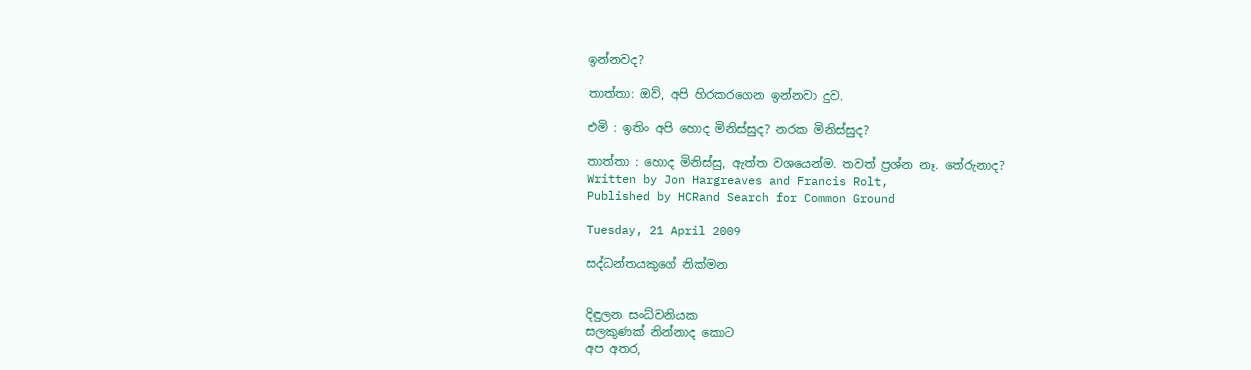ඉන්නවද?

තාත්තා: ඔව්, අපි හිරකරගෙන ඉන්නවා දුව.

එමි : ඉතිං අපි හොද මිනිස්සුද? නරක මිනිස්සුද?

තාත්තා : හොද මිනිස්සු, ඇත්ත වශයෙන්ම. තවත් ප්‍රශ්න නෑ. තේරුනාද?
Written by Jon Hargreaves and Francis Rolt,
Published by HCRand Search for Common Ground

Tuesday, 21 April 2009

සද්ධන්තයකුගේ නික්මන


දිඳුලන සංධ්වනියක
සලකුණක් නින්නාද කොට
අප අතර,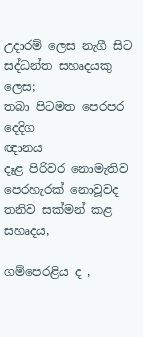උදාරම් ලෙස නැගී සිට
සද්ධන්ත සහෘදයකු ලෙස;
තබා පිටමත පෙරපර දෙදිග
ඥානය
දෑළ පිරිවර නොමැතිව
පෙරහැරක් නොවූවද
තනිව සක්මන් කළ
සහෘදය,

ගම්පෙරළිය ද ,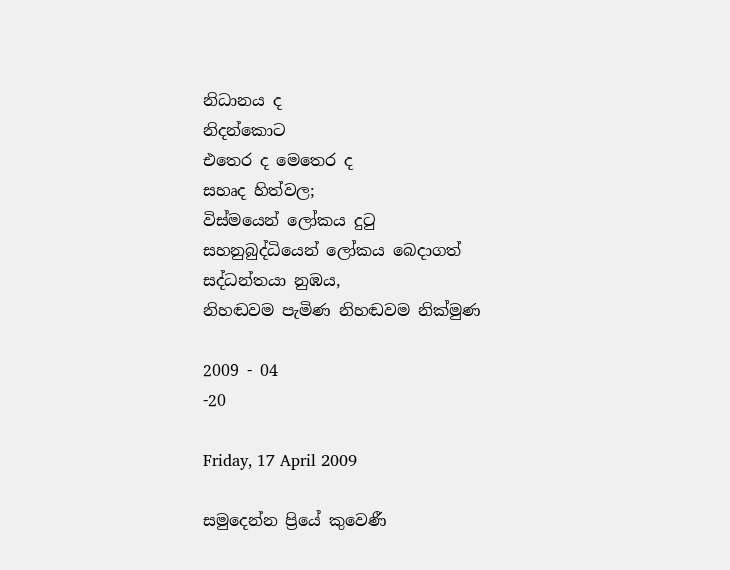නිධානය ද
නිදන්කොට
එතෙර ද මෙතෙර ද
සහෘද හිත්වල;
විස්මයෙන් ලෝකය දුටු
සහනුබුද්ධියෙන් ලෝකය බෙදාගත්
සද්ධන්තයා නුඹය,
නිහඬවම පැමිණ නිහඬවම නික්මුණ

2009 - 04
-20

Friday, 17 April 2009

සමුදෙන්න ප්‍රියේ කුවෙණී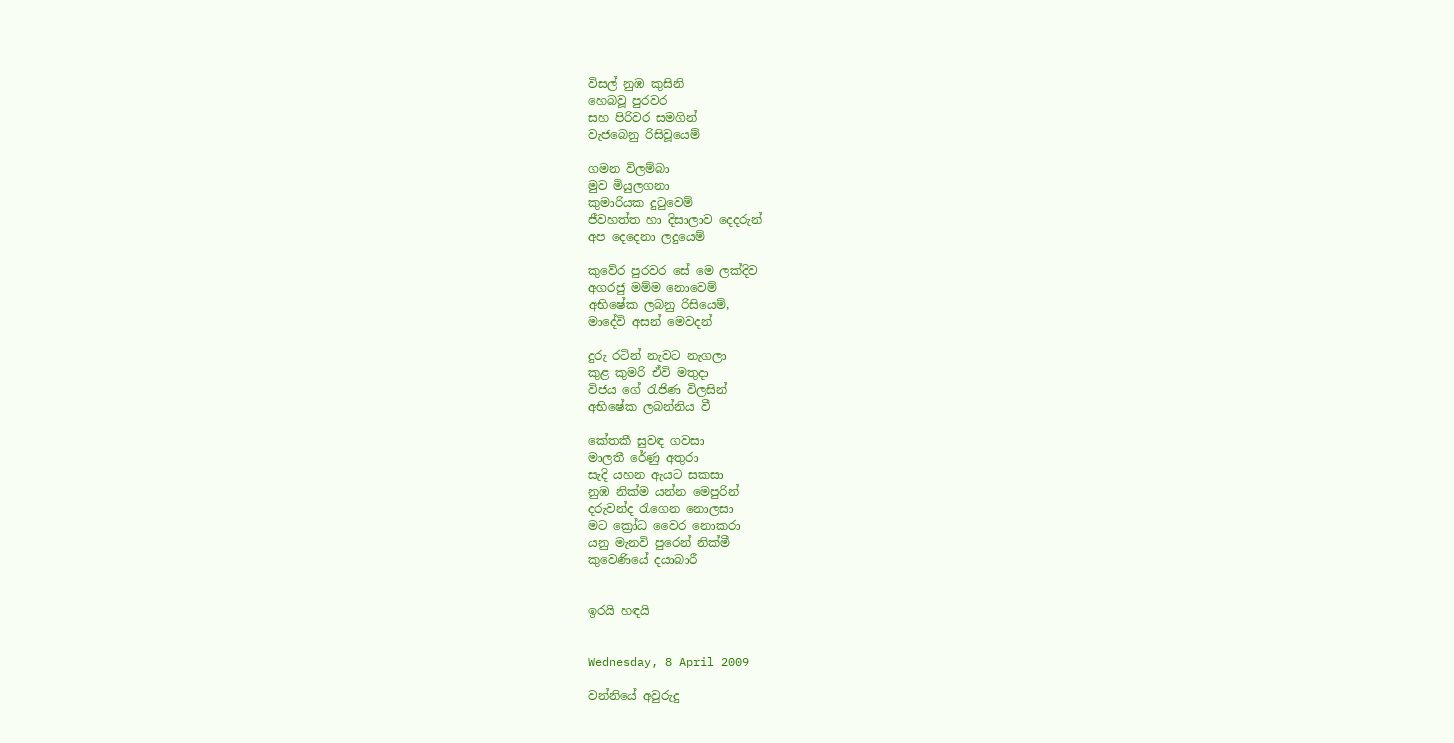විසල් නුඹ කුසිනි
හෙබවූ පුරවර
සහ පිරිවර සමගින්
වැජබෙනු රිසිවූයෙම්

ගමන විලම්බා
මුව මියුලගනා
කුමාරියක දුටුවෙම්
ජීවහත්ත හා දිසාලාව දෙදරුන්
අප දෙදෙනා ලදුයෙම්

කුවේර පුරවර සේ මෙ ලක්දිව
අගරජු මම්ම නොවෙම්
අභිෂේක ලබනු රිසියෙම්,
මාදේවි අසන් මෙවදන්

දුරු රටින් නැවට නැගලා
කුළ කුමරි ඒවි මතුදා
විජය ගේ රැජිණ විලසින්
අභිෂේක ලබන්නිය වී

කේතකී සුවඳ ගවසා
මාලතී රේණු අතුරා
සැදි යහන ඇයට සකසා
නුඹ නික්ම යන්න මෙපුරින්
දරුවන්ද රැගෙන නොලසා
මට ක්‍රෝධ වෛර නොකරා
යනු මැනවි පුරෙන් නික්මී
කුවෙණියේ දයාබාරී


ඉරයි හඳයි


Wednesday, 8 April 2009

වන්නියේ අවුරුදු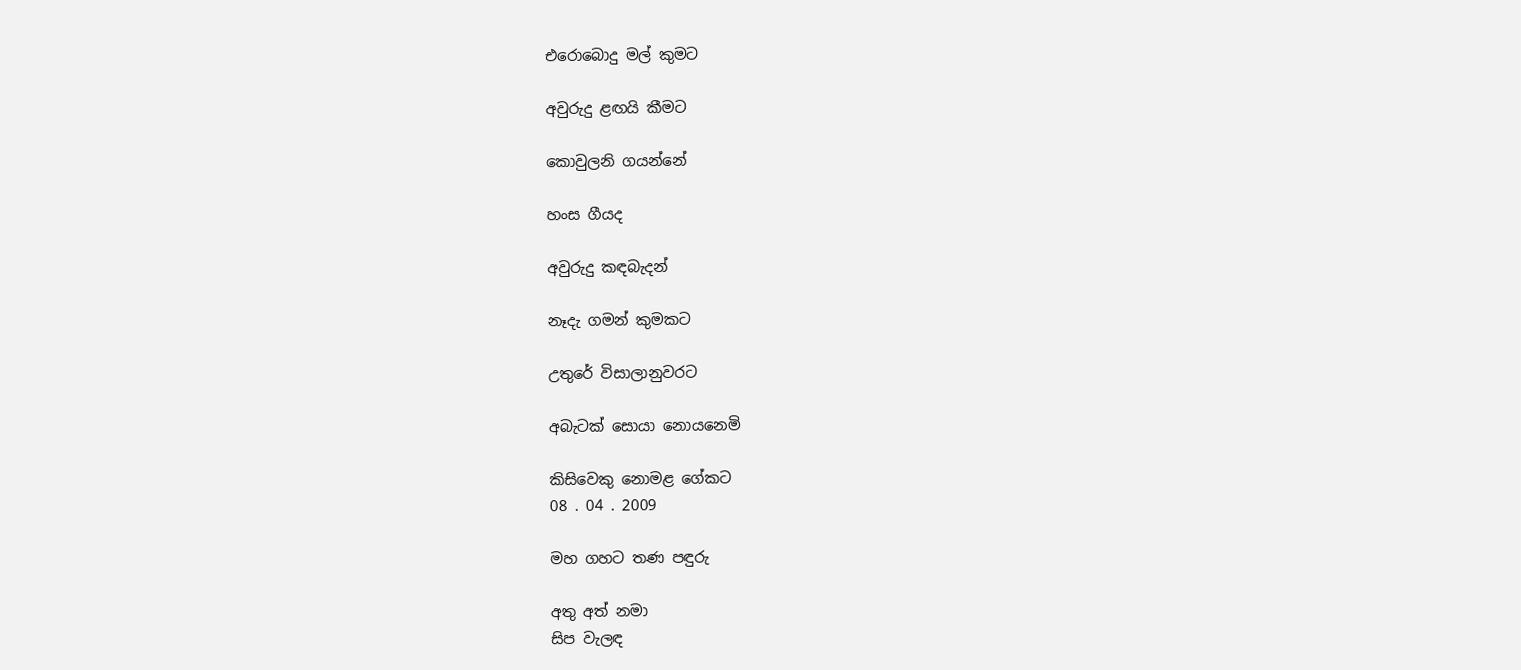එරොබොදු මල් කුමට

අවුරුදු ළඟයි කීමට

කොවුලනි ගයන්නේ

හංස ගීයද

අවුරුදු කඳබැදන්

නෑදැ ගමන් කුමකට

උතුරේ විසාලානුවරට

අබැටක් සොයා නොයනෙමි

කිසිවෙකු නොමළ ගේකට
08 . 04 . 2009

මහ ගහට තණ පඳුරු

අතු අත් නමා
සිප වැලඳ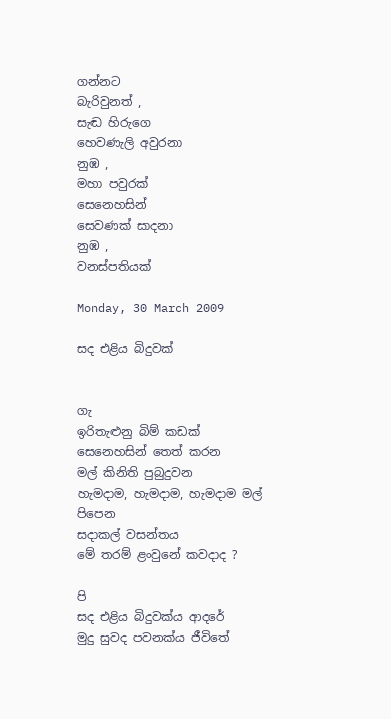ගන්නට
බැරිවුනත් ,
සැඬ හිරුගෙ
හෙවණැලි අවුරනා
නුඹ ,
මහා පවුරක්
සෙනෙහසින්
සෙවණක් සාදනා
නුඹ ,
වනස්පතියක්

Monday, 30 March 2009

සද එළිය බිදුවක්


ගැ
ඉරිතැළුනු බිම් කඩක්
සෙනෙහසින් තෙත් කරන
මල් කිනිති පුබුදුවන
හැමදාම, හැමදාම, හැමදාම මල් පිපෙන
සදාකල් වසන්තය
මේ තරම් ළංවුනේ කවදාද ?

පි
සද එළිය බිදුවක්ය ආදරේ
මුදු සුවද පවනක්ය ජීවිතේ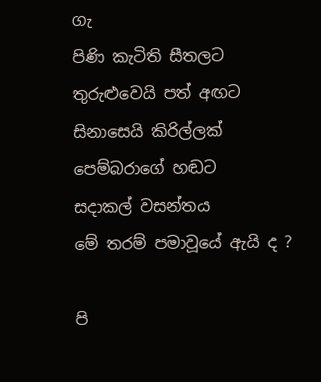ගැ
පිණි කැටිති සීතලට
තුරුළුවෙයි පත් අඟට
සිනාසෙයි කිරිල්ලක්
පෙම්බරාගේ හඬට
සදාකල් වසන්තය
මේ තරම් පමාවූයේ ඇයි ද ?

පි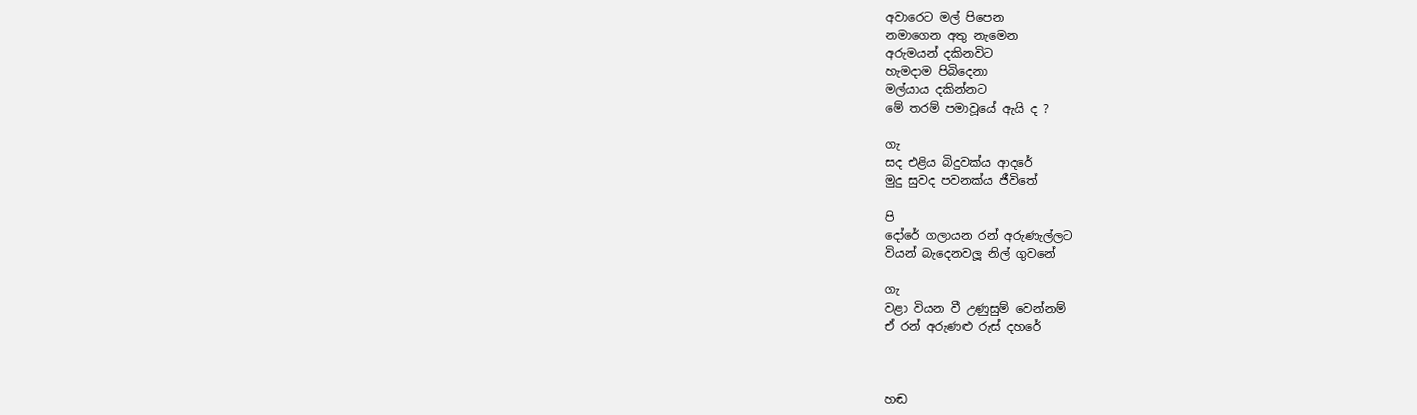අවාරෙට මල් පිපෙන
නමාගෙන අතු නැමෙන
අරුමයන් දකිනවිට
හැමදාම පිබිදෙනා
මල්යාය දකින්නට
මේ තරම් පමාවූයේ ඇයි ද ?

ගැ
සද එළිය බිදුවක්ය ආදරේ
මුදු සුවද පවනක්ය ජීවිතේ

පි
දෝරේ ගලායන රන් අරුණැල්ලට
වියන් බැදෙනවලූ නිල් ගුවනේ

ගැ
වළා වියන වී උණුසුම් වෙන්නම්
ඒ රන් අරුණළු රුස් දහරේ



හඬ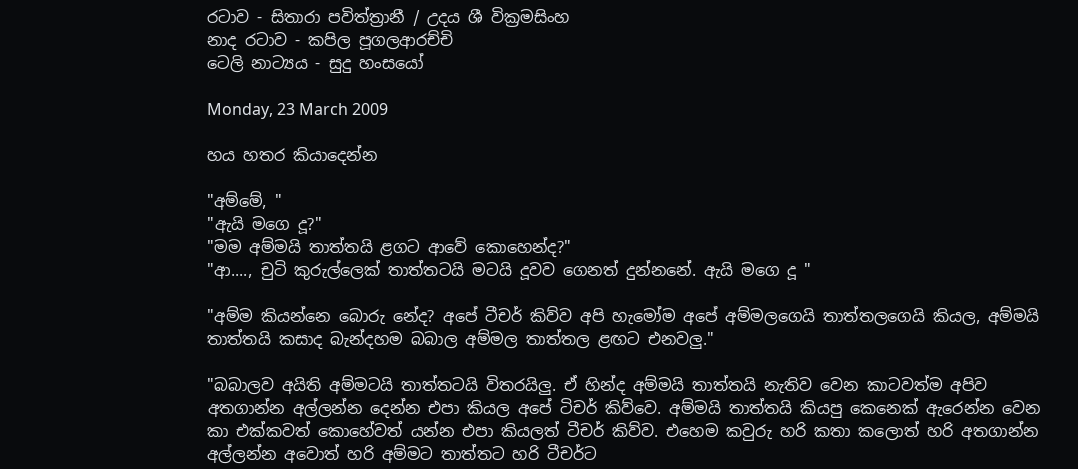රටාව - සිතාරා පවිත්ත්‍රානී / උදය ශී‍ වික්‍රමසිංහ
නාද රටාව - කපිල පූගලආරච්චි
ටෙලි නාට්‍යය - සුදු හංසයෝ

Monday, 23 March 2009

හය හතර කියාදෙන්න

"අම්මේ, "
"ඇයි මගෙ දූ?"
"මම අම්මයි තාත්තයි ළගට ආ‍වේ ‍කොහෙන්ද?"
"ආ...., චුටි කුරුල්ලෙක් තාත්තටයි මටයි දූවව ගෙනත් දුන්නනේ. ඇයි ම‍ගෙ දූ "

"අම්ම කියන්නෙ බොරු නේද? අපේ ටීචර් කිව්ව අපි හැ‍මෝම අපේ අම්මලගෙයි තාත්තලගෙයි කියල, අම්මයි තාත්තයි කසාද බැන්දහම බබාල අම්මල තාත්තල ළඟට එනවලු."

"බබාලව අයිති අම්මටයි තාත්තටයි විතරයිලු. ඒ හින්ද අම්මයි තාත්තයි නැතිව වෙන කාටවත්ම අපිව අතගාන්න අල්ලන්න දෙන්න එපා කියල අපේ ටිචර් කිව්වෙ. අම්මයි තාත්තයි කියපු කෙනෙක් ඇරෙන්න වෙන කා එක්කවත් කොහේවත් යන්න එපා කියලත් ටීචර් කිව්ව. එහෙම කවුරු හරි කතා කලොත් හරි අතගාන්න අල්ලන්න අවොත් හරි අම්මට තාත්තට හරි ටීචර්ට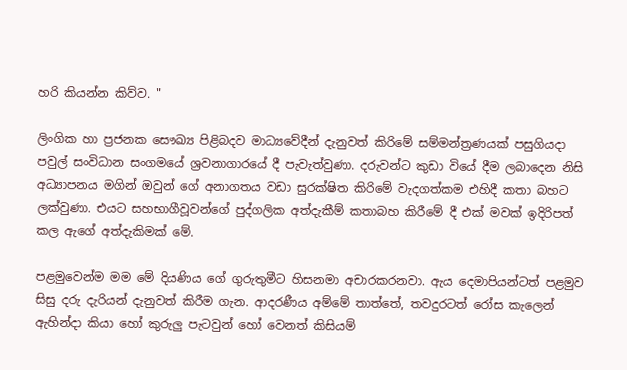හරි කියන්න කිව්ව. "

ලිංගික හා ප්‍රජනක ‍‍‍‍‍‍‍‍‍‍‍‍‍‍‍‍‍‍සෞඛ්‍ය පිළිබදව මාධ්‍ය‍‍‍‍වේදීන් දැනුවත් කිරි‍මේ සම්මන්ත්‍රණයක් පසුගියදා පවුල් සංවිධාන සංගමයේ ශ්‍රවනාගාරයේ දී පැවැත්වුණා. දරුවන්ට කුඩා වි‍යේ දීම ලබාදෙන නිසි අධ්‍යාපනය මගින් ඔවුන් ගේ අනාගතය වඩා සුරක්ෂිත කිරිමේ වැදගත්කම ‍එහිදී කතා බහට ලක්වුණා. එයට සහභාගීවූවන්ගේ පුද්ගලික අත්දැකීම් කතාබහ කිරී‍මේ දී එක් මවක් ඉදිරිපත් කල ඇගේ අත්දැකිමක් මේ.

පළමුවෙන්ම මම මේ දියණිය ගේ ගුරුතුමීට හිසනමා අචාරකරනවා. ඇය දෙමාපියන්ටත් පළමුව සිසු දරු දැරියන් දැනුවත් කිරීම ගැන. ආදරණීය අම්මේ තාත්තේ, තවදුරටත් රෝස කැලෙන් ඇහින්දා කියා හෝ කුරුලු පැටවුන් හෝ වෙනත් කිසියම්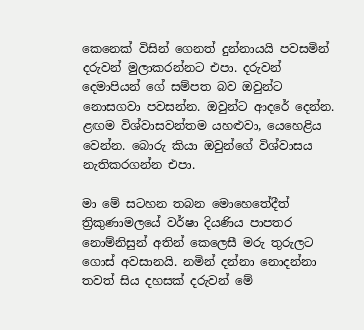කෙනෙක් විසින් ගෙනත් දුන්නායයි ‍පවසමින් දරුවන් මුලාකරන්නට එපා. දරුවන් දෙමාපියන්‍ ගේ සම්පත බව ඔවුන්ට නොසගවා පවසන්න. ඔවුන්ට ආදරේ දෙන්න. ළඟම විශ්වාසවන්තම යහළුවා, යෙහෙළිය වෙන්න. බොරු කියා ඔවුන්ගේ විශ්වාසය නැතිකරගන්න එපා.

මා මේ සටහන තබන මො‍හෙතේදීත් ත්‍රිකුණාමලයේ වර්ෂා දියණිය පාපතර නොම්නිසුන් අතින් කෙලෙසී මරු තුරුලට ගොස් අවසානයි. නමින් දන්නා නොදන්නා තවත් සිය දහසක් දරුවන් මේ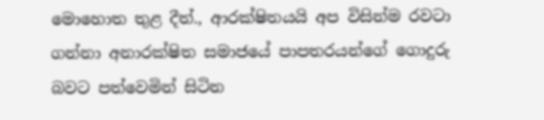මොහොත තුළ දීත්., ආරක්ෂිතයයි අප විසින්ම රවටා ගන්නා අනාරක්ෂිත සමාජයේ පාපතරයන්ගේ ගොදුරු බවට පත්වෙමින් සිටින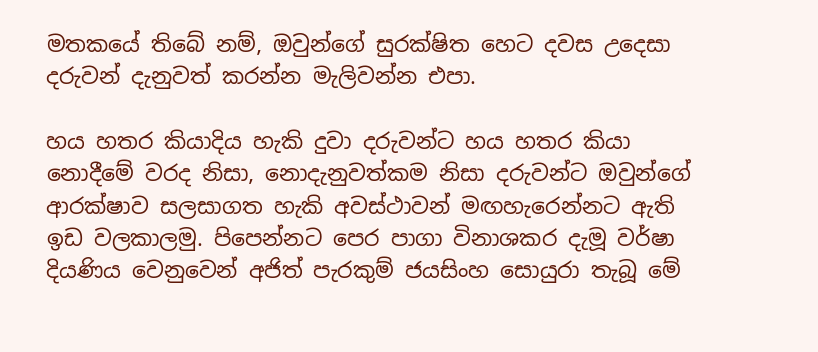මතකයේ තිබේ නම්, ඔවුන්ගේ සුරක්ෂිත හෙට දවස උදෙසා දරුවන් දැනුවත් කරන්න මැලිවන්න එපා.

හය හතර කියාදිය හැකි දුවා දරුවන්ට හය හතර කියා නොදීමේ වරද නිසා, නොදැනුවත්කම නිසා දරුවන්ට ඔවුන්ගේ ආරක්ෂාව සලසාගත හැකි අවස්ථාවන් මඟහැරෙන්නට ඇති ඉඩ වලකාලමු. පිපෙන්නට පෙර පාගා විනාශකර දැමූ වර්ෂා දියණිය වෙනුවෙන් අජිත් පැරකුම් ජයසිංහ‍ සොයුරා තැබූ මේ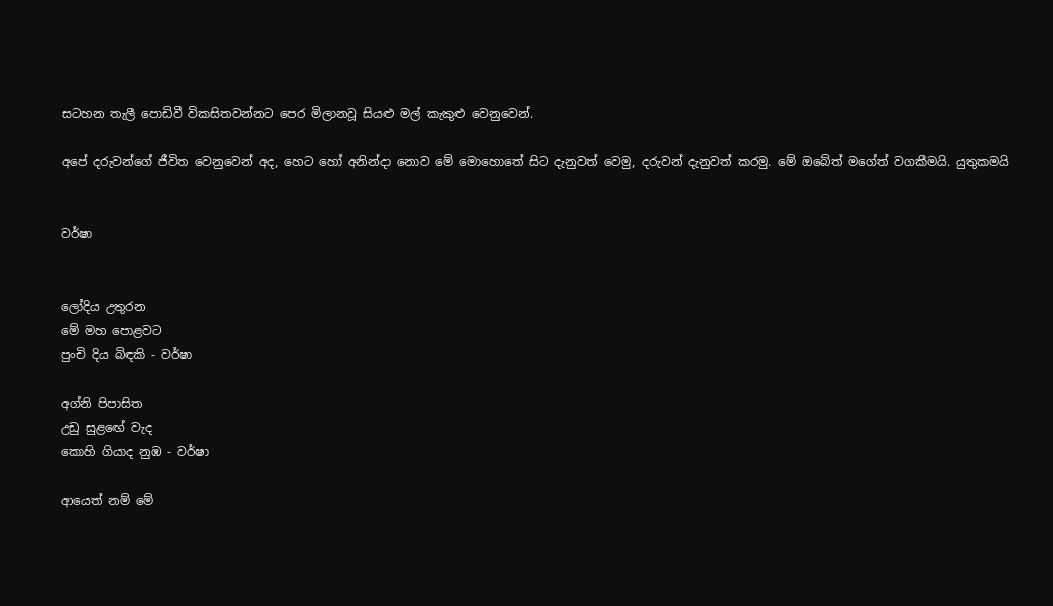සටහන තැලී පොඩිවී විකසිතවන්නට පෙර මිලානවූ සියළු මල් කැකුළු වෙනුවෙන්.

අපේ දරුවන්ගේ ජීවිත වෙනුවෙන් අද, හෙට හෝ අනින්දා නොව මේ මොහොතේ සිට දැනුවත් වෙමු, දරුවන් දැනුවත් කරමු. මේ ඔබේත් මගේත් වගකීමයි. යුතුකමයි


වර්ෂා


ලෝදිය උතුරන
මේ මහ පොළවට
පුංචි දිය බිඳකි - වර්ෂා

අග්නි පිපාසිත
උඩු සුළඟේ වැද
කොහි ගියාද නුඹ - වර්ෂා

ආයෙත් නම් මේ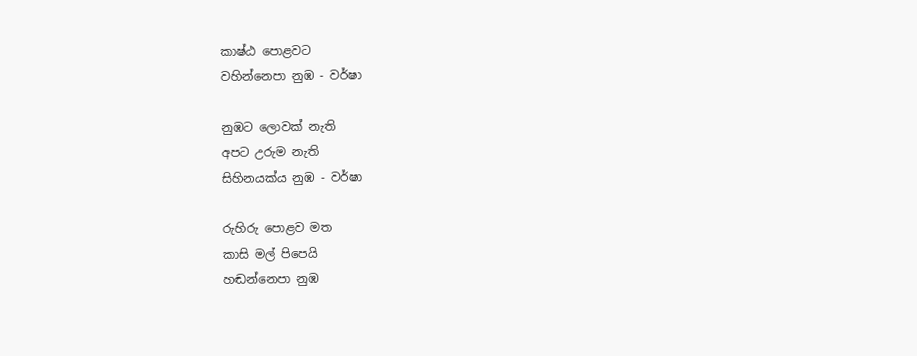කාෂ්ඨ පොළවට
වහින්නෙපා නුඹ - වර්ෂා

නුඹට ලොවක් නැති
අපට උරුම නැති
සිහිනයක්ය නුඹ - වර්ෂා

රුහිරු පොළව මත
කාසි මල් පිපෙයි
හඬන්නෙපා නුඹ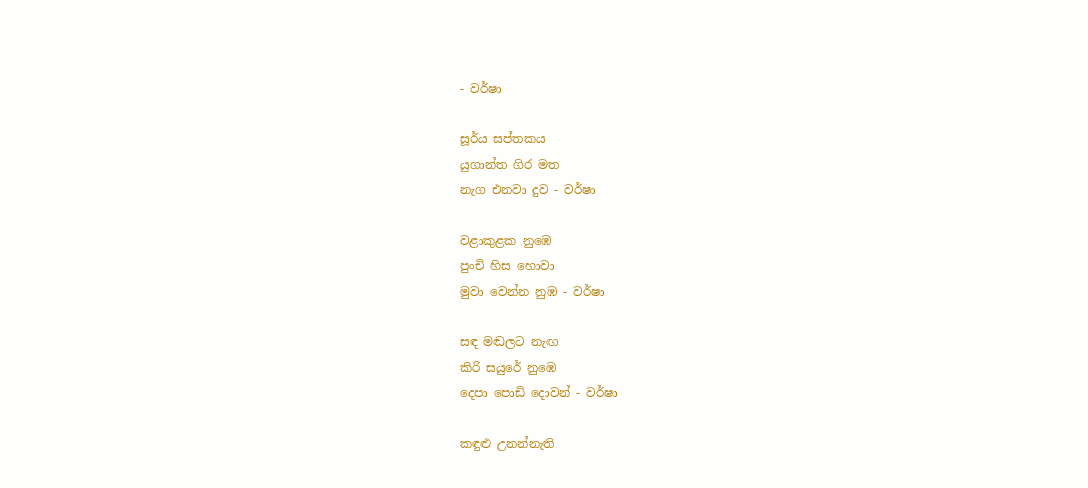- වර්ෂා

සූර්ය සප්තකය
යුගාන්ත ගිර මත
නැග එනවා දුව - වර්ෂා

වළාකුළක නුඹෙ
පුංචි හිස හොවා
මුවා වෙන්න නුඹ - වර්ෂා

සඳ මඬලට නැඟ
කිරි සයුරේ නුඹෙ
දෙපා පොඩි දොවන් - වර්ෂා

කඳුළු උනන්නැති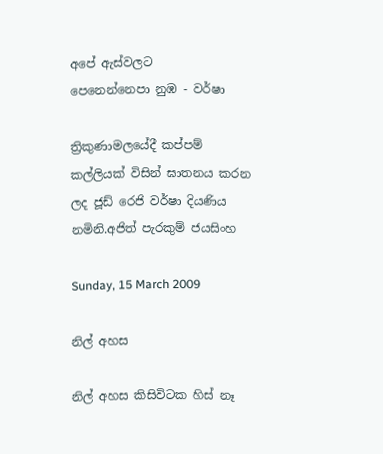අපේ ඇස්වලට
පෙනෙන්නෙපා නුඹ - වර්ෂා

ත්‍රිකුණාමලයේදී කප්පම් කල්ලියක් විසින් ඝාතනය කරන ලද ජූඩ් රෙජි වර්ෂා දියණිය නමිනි.අජිත් පැරකුම් ජයසිංහ

Sunday, 15 March 2009

නිල් අහස

නිල් අහස කිසිවිටක හිස් නෑ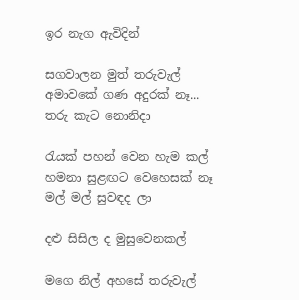ඉර නැග ඇවිදින්

සගවාලන මුත් තරුවැල්
අමාවකේ ගණ අදුරක් නෑ...
තරු කැට නොනිදා

රැයක් පහන් වෙන හැම කල්
හමනා සුළඟට වෙහෙසක් නෑ
මල් මල් සුවඳද ලා

දළු සිසිල ද මුසුවෙනකල්

මගෙ නිල් අහසේ තරුවැල්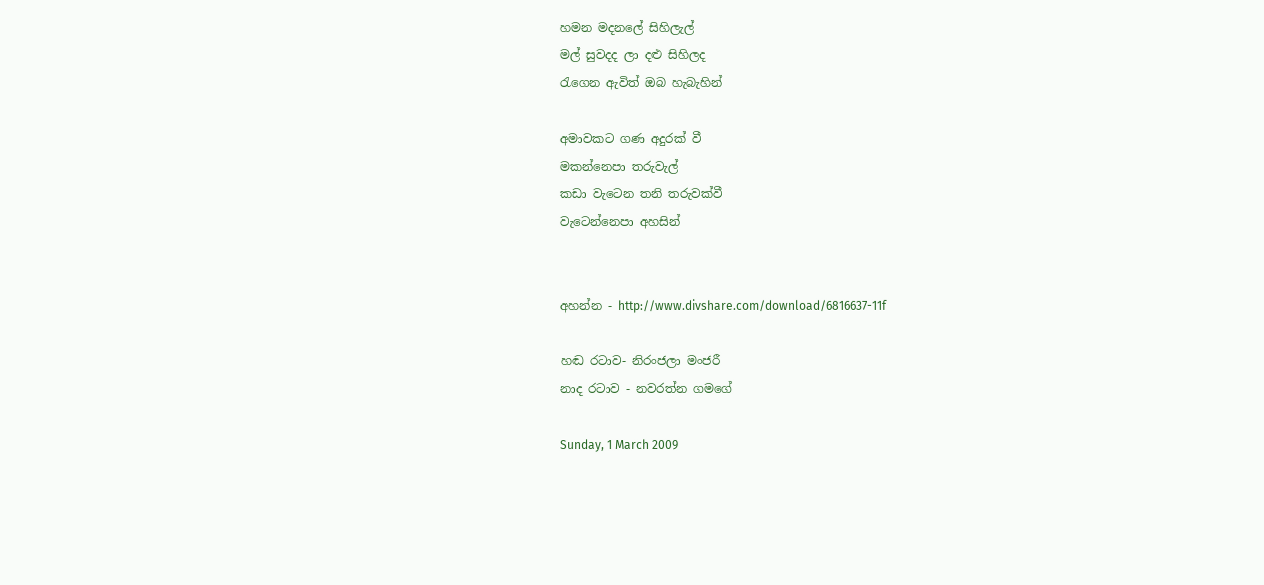හමන මදනලේ සිහිලැල්
මල් සුවදද ලා දළු සිහිලද
රැගෙන ඇවිත් ඔබ හැබැහින්

අමාවකට ගණ අදුරක් වී
මකන්නෙපා තරුවැල්
කඩා වැටෙන තනි තරුවක්වී
වැටෙන්නෙපා අහසින්


අහන්න - http://www.divshare.com/download/6816637-11f

හඬ රටාව- නිරංජලා මංජරී
නාද රටාව - නවරත්න ගම‍‍ගේ

Sunday, 1 March 2009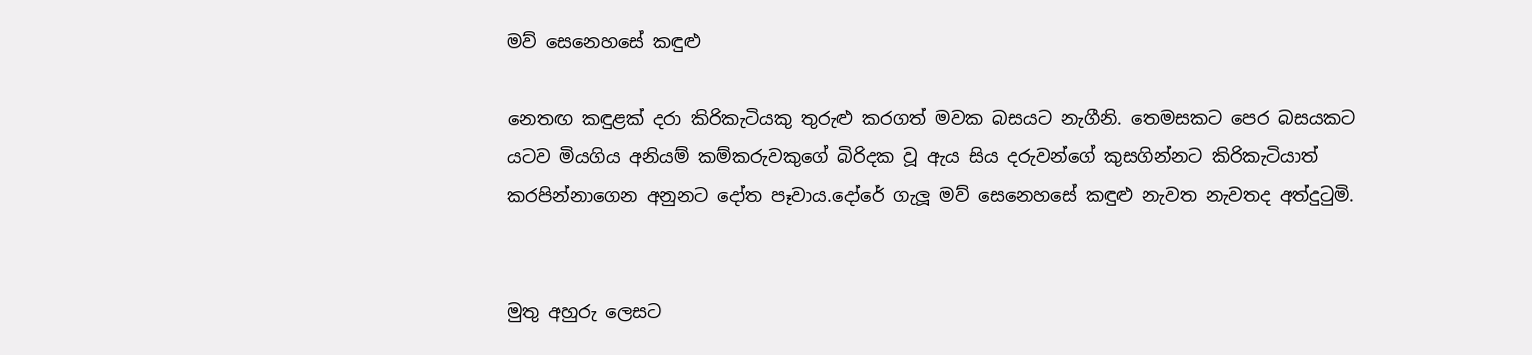මව් සෙනෙහසේ කඳුළු

නෙතඟ කඳුළක් දරා කිරිකැටියකු තුරුළු කරගත් මවක බසයට නැගීනි. තෙමසකට පෙර බසයකට යටව මියගිය අනියම් කම්කරුවකුගේ බිරිදක වූ ඇය සිය දරුවන්ගේ කුසගින්නට කිරිකැටියාත් කරපින්නාගෙන අනුනට දෝත පෑවාය.දෝරේ ගැලූ මව් සෙනෙහසේ කඳුළු නැවත නැවතද අත්දුටුමි.


මුතු අහුරු ලෙසට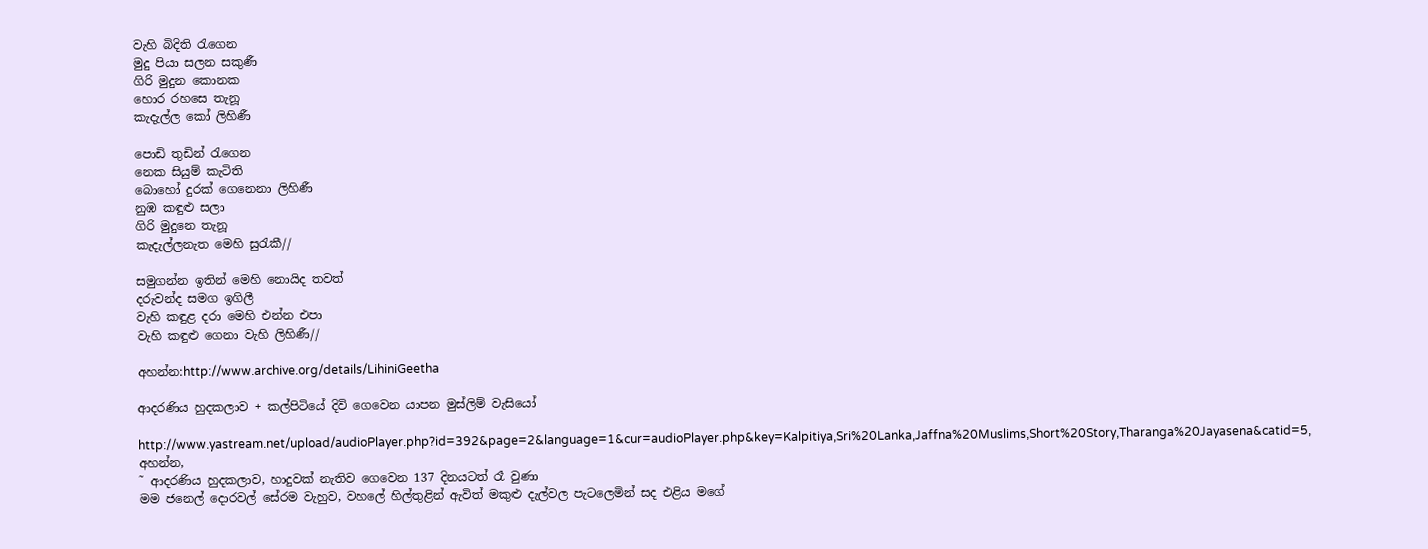වැහි බිදිති රැගෙන
මුදු පියා සලන සකුණී
ගිරි මුදුන කොනක
හොර රහසෙ තැනූ
කැදැල්ල කෝ ලිහිණී

පොඩි තුඩින් රැගෙන
නෙක සියුම් කැටිති
බොහෝ දුරක් ගෙනෙනා ලිහිණී
නුඹ කඳුළු සලා
ගිරි මුදුනෙ තැනූ
කැදැල්ලනැත මෙහි සුරැකී//

සමුගන්න ඉතින් මෙහි නොයිද තවත්
දරුවන්ද සමග ඉගිලී
වැහි කඳුළ දරා මෙහි එන්න එපා
වැහි කඳුළු ගෙනා වැහි ලිහිණී//

අහන්න:http://www.archive.org/details/LihiniGeetha

ආදරණිය හුදකලාව + කල්පිටියේ දිවි ගෙවෙන යාපන මුස්ලිම් වැසියෝ

http://www.yastream.net/upload/audioPlayer.php?id=392&page=2&language=1&cur=audioPlayer.php&key=Kalpitiya,Sri%20Lanka,Jaffna%20Muslims,Short%20Story,Tharanga%20Jayasena&catid=5, අහන්න,
˜ ආදරණිය හුදකලාව, හාදුවක් නැතිව ගෙවෙන 137 දිනයටත් රෑ වුණා
මම ජනෙල් දොරවල් සේරම වැහුව, වහලේ හිල්තුළින් ඇවිත් මකුළු දැල්වල පැටලෙමින් සද එළිය මගේ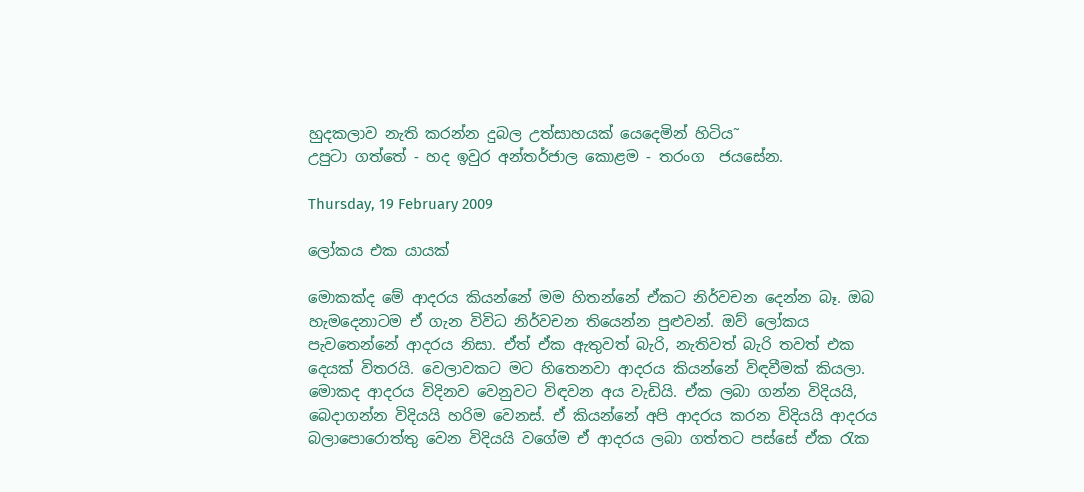හුදකලාව නැති කරන්න දුබල උත්සාහයක් යෙදෙමින් හිටිය˜
උපුටා ගත්තේ - හද ඉවුර අන්තර්ජාල කොළම - තරංග ‍ ජයසේන.

Thursday, 19 February 2009

ලෝකය එක යායක්

මොකක්ද මේ ආදරය කියන්නේ මම හිතන්නේ ඒකට නිර්වචන දෙන්න බෑ. ඔබ හැමදෙනාටම ඒ ගැන විවිධ නිර්වචන තියෙන්න පුළුවන්. ඔව් ලෝකය පැවතෙන්නේ ආදරය නිසා. ඒත් ඒක ඇතුවත් බැරි, නැතිවත් බැරි තවත් එක දෙයක් විතරයි. වෙලාවකට මට හිතෙනවා ආදරය කියන්නේ විඳවීමක් කියලා. මොකද ආදරය විදිනව වෙනුවට විඳවන අය වැඩියි. ඒක ලබා ගන්න විදියයි, බෙදාගන්න විදියයි හරිම වෙනස්. ඒ කියන්නේ අපි ආදරය කරන විදියයි ආදරය බලාපොරොත්තු වෙන විදියයි වගේම ඒ ආදරය ලබා ගත්තට පස්සේ ඒක රැක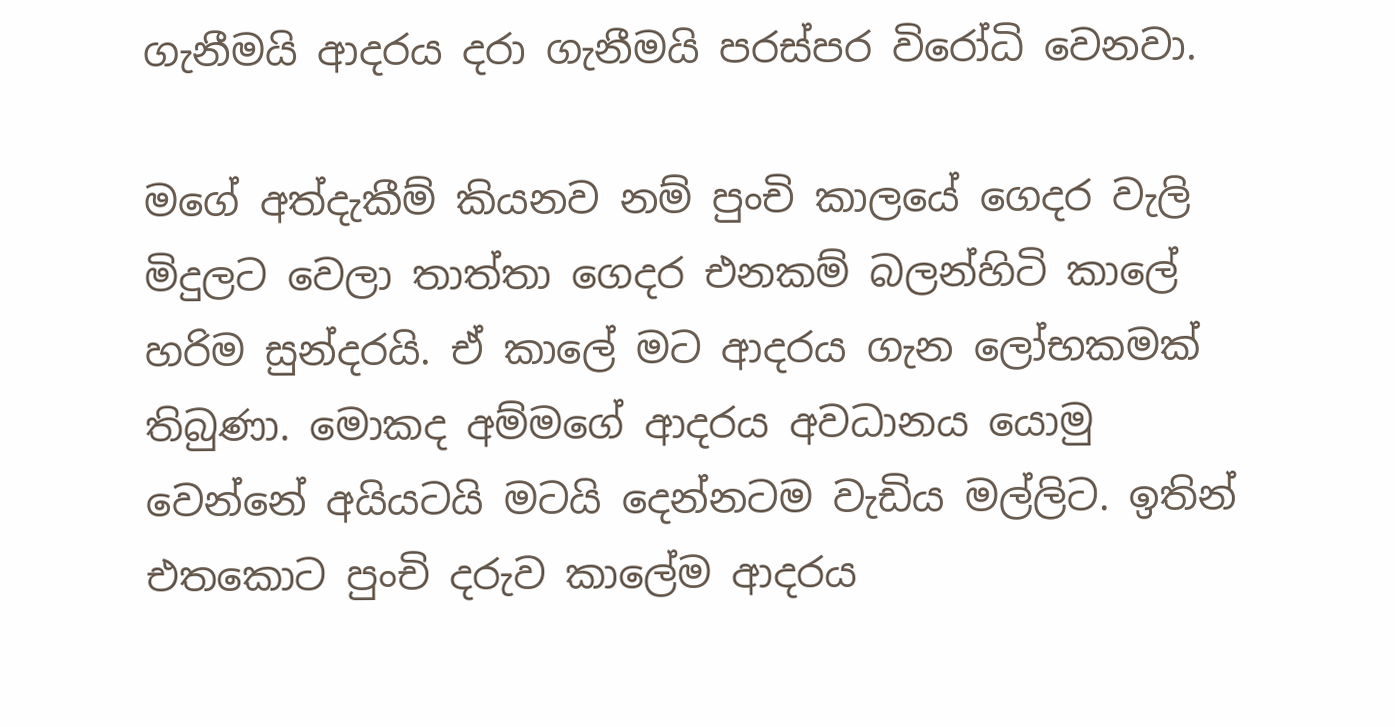ගැනීමයි ආදරය දරා ගැනීමයි පරස්පර විරෝධි වෙනවා.

මගේ අත්දැකීම් කියනව නම් පුංචි කාලයේ ගෙදර වැලි මිදුලට වෙලා තාත්තා ගෙදර එනකම් බලන්හිටි කාලේ හරිම සුන්දරයි. ඒ කාලේ මට ආදරය ගැන ලෝභකමක් තිබුණා. මොකද අම්මගේ ආදරය අවධානය යොමු වෙන්නේ අයියටයි මටයි දෙන්නටම වැඩිය මල්ලිට. ඉතින් එතකොට පුංචි දරුව කාලේම ආදරය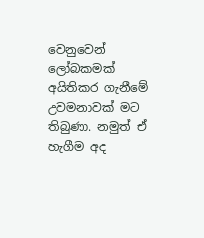වෙනුවෙන් ලෝබකමක් අයිතිකර ගැනීමේ උවමනාවක් මට තිබුණා. නමුත් ඒ හැගීම අද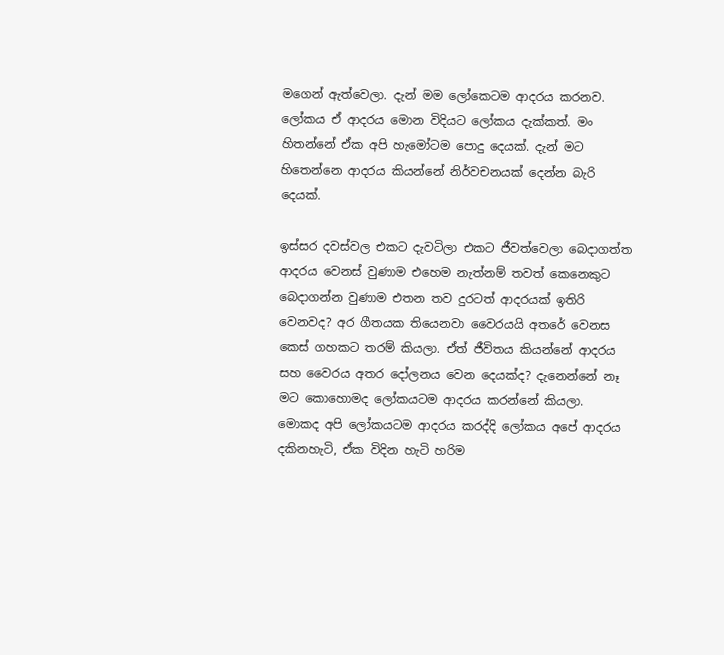මගෙන් ඇත්වෙලා. දැන් මම ලෝකෙටම ආදරය කරනව. ලෝකය ඒ ආදරය මොන විදියට ලෝකය දැක්කත්. මං හිතන්නේ ඒක අපි හැමෝටම පොදු දෙයක්. දැන් මට හිතෙන්නෙ ආදරය කියන්නේ නිර්වචනයක් දෙන්න බැරි දෙයක්.

ඉස්සර දවස්වල එකට දැවටිලා එකට ජීවත්වෙලා බෙදාගත්ත ආදරය වෙනස් වුණාම එහෙම නැත්නම් තවත් කෙනෙකුට බෙදාගන්න වුණාම එතන තව දුරටත් ආදරයක් ඉතිරි වෙනවද? අර ගීතයක තියෙනවා වෛරයයි අතරේ වෙනස කෙස් ගහකට තරම් කියලා. ඒත් ජීවිතය කියන්නේ ආදරය සහ වෛරය අතර දෝලනය වෙන දෙයක්ද? දැනෙන්නේ නෑ මට කොහොමද ලෝකයටම ආදරය කරන්නේ කියලා. මොකද අපි ලෝකයටම ආදරය කරද්දි ලෝකය අපේ ආදරය දකිනහැටි, ඒක විදින හැටි හරිම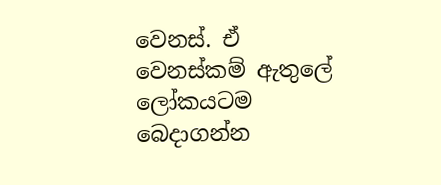වෙනස්. ඒ වෙනස්කම් ඇතුලේ ලෝකයටම බෙදාගන්න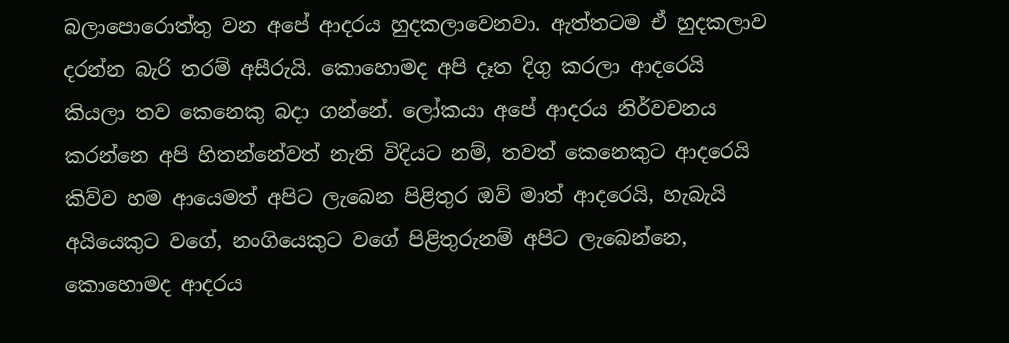බලාපොරොත්තු වන අපේ ආදරය හුදකලාවෙනවා. ඇත්තටම ඒ හුදකලාව දරන්න බැරි තරම් අසීරුයි. කොහොමද අපි දෑත දිගු කරලා ආදරෙයි කියලා තව කෙනෙකු බදා ගන්නේ. ලෝකයා අපේ ආදරය නිර්වචනය කරන්නෙ අපි හිතන්නේවත් නැති විදියට නම්, තවත් කෙනෙකුට ආදරෙයි කිව්ව හම ආයෙමත් අපිට ලැබෙන පිළිතුර ඔව් මාත් ආදරෙයි, හැබැයි අයියෙකුට වගේ, නංගියෙකුට වගේ පිළිතුරුනම් අපිට ලැබෙන්නෙ, කොහොමද ආදරය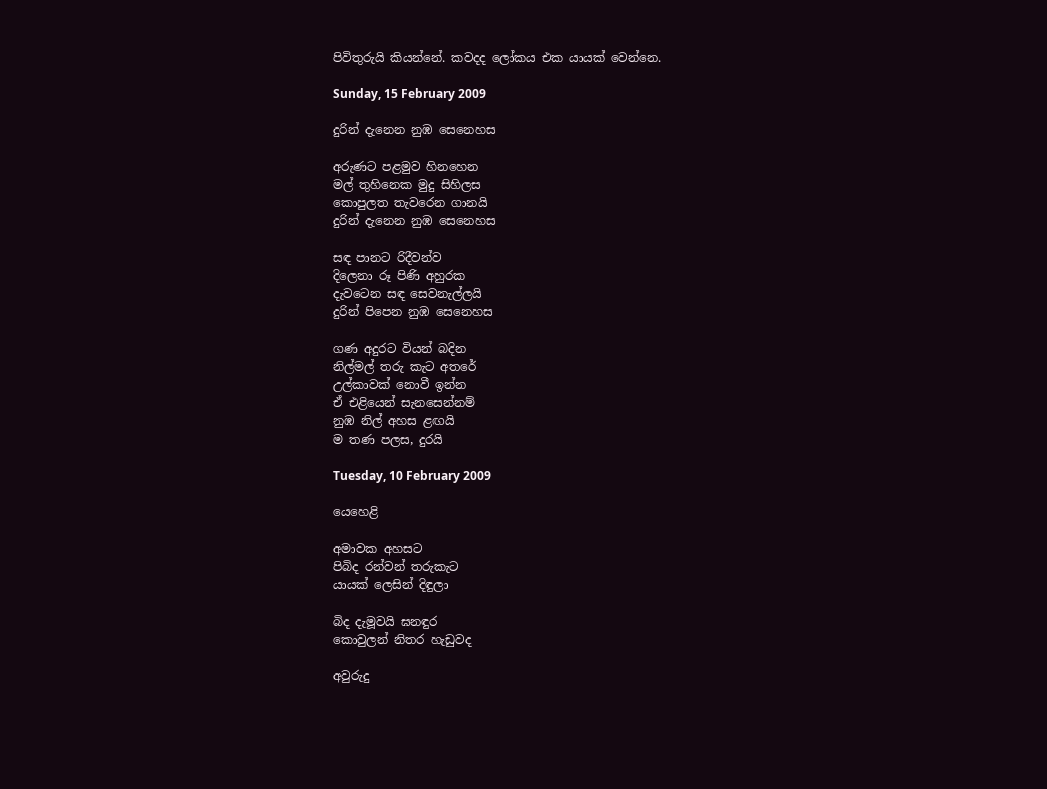පිවිතුරුයි කියන්නේ. කවදද ලෝකය එක යායක් වෙන්නෙ.

Sunday, 15 February 2009

දුරින් දැනෙන නුඹ සෙනෙහස

අරුණට පළමුව හිනහෙන
මල් තුහිනෙක මුදු සිහිලස
කොපුලත තැවරෙන ගානයි
දුරින් දැනෙන නුඹ සෙනෙහස

සඳ පානට රිදීවන්ව
දිලෙනා රූ පිණි අහුරක
දැවටෙන සඳ සෙවනැල්ලයි
දුරින් පිපෙන නුඹ සෙනෙහස

ගණ අදුරට වියන් බදින
නිල්මල් තරු කැට අතරේ
උල්කාවක් නොවී ඉන්න
ඒ එළියෙන් සැනසෙන්නම්
නුඹ නිල් අහස ළඟයි
ම තණ පලස, දුරයි

Tuesday, 10 February 2009

යෙහෙළි

අමාවක අහසට
පිබිද රන්වන් තරුකැට
යායක් ලෙසින් දිඳුලා

බිද දැමූවයි ඝනඳුර
කොවුලන් නිතර හැඩුවද

අවුරුදු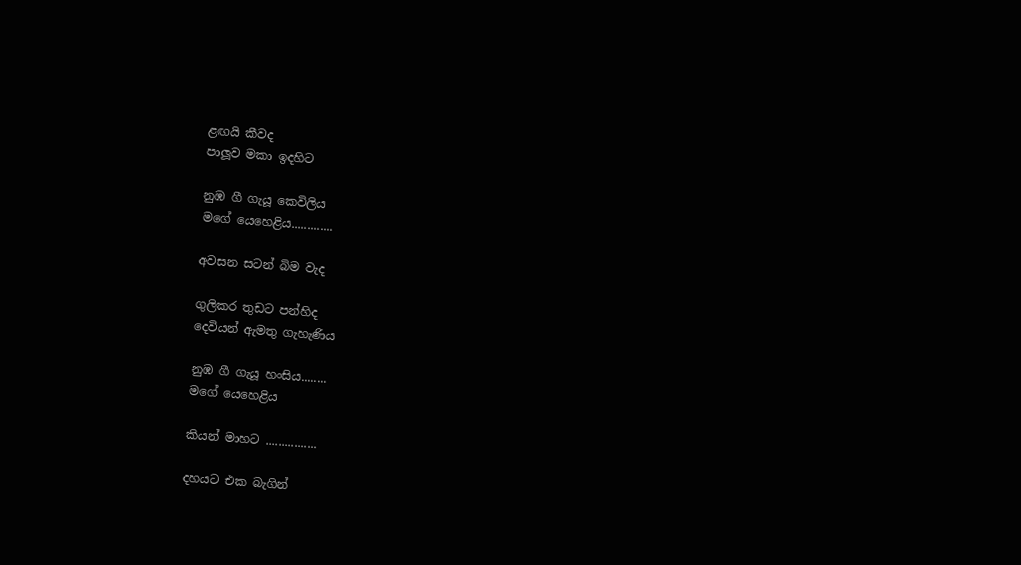ළඟයි කීවද
පාලූව මකා ඉදහිට

නුඹ ගී ගැයූ කෙවිලිය
මගේ යෙහෙළිය.............

අවසන සටන් බිම වැද

ගුලිකර තුඩට පන්හිද
දෙවියන් ඇමතු ගැහැණිය

නුඹ ගී ගැයූ හංසිය........
මගේ යෙහෙළිය

කියන් මාහට ................

දහයට එක බැගින්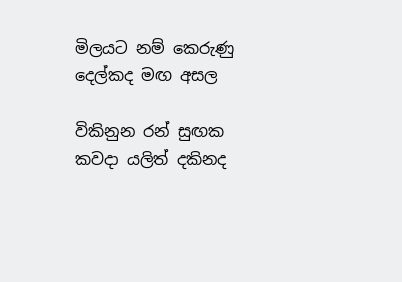මිලයට නම් කෙරුණු
දෙල්කද මඟ අසල

විකිනුන රන් සුඟක
කවදා යලිත් දකිනද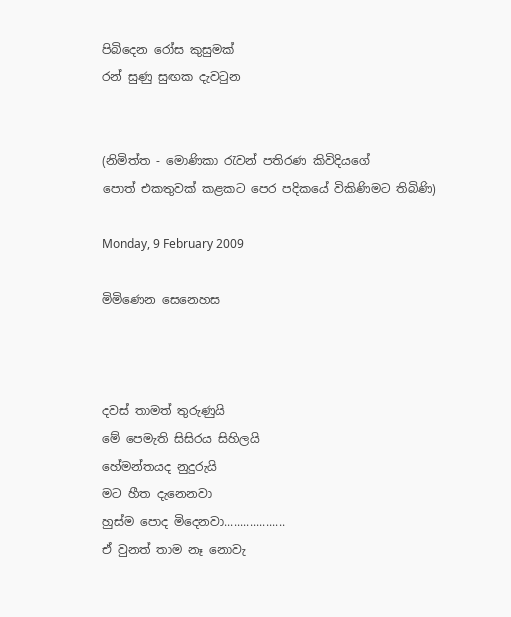පිබිදෙන රෝස කුසුමක්
රන් සුණු සුඟක දැවටුන


(නිමිත්ත - මොණිකා රැවන් පතිරණ කිවිදියගේ
පොත් එකතුවක් කළකට පෙර පදිකයේ විකිණිමට තිබිණි)

Monday, 9 February 2009

මිමිණෙන සෙනෙහස



දවස් තාමත් තුරුණුයි
මේ පෙමැති සිසිරය සිහිලයි
හේමන්තයද නුදුරුයි
මට හීත දැනෙනවා
හුස්ම පොද මිදෙනවා...................
ඒ වුනත් තාම නෑ නොවැ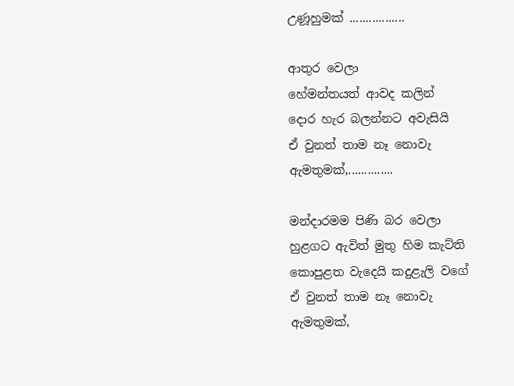උණූහුමක් .................

ආතුර වෙලා
හේමන්තයත් ආවද කලින්
දොර හැර බලන්නට අවැසියි
ඒ වුනත් තාම නෑ නොවැ
ඇමතුමක්,..............

මන්දාරමම පිණි බර වෙලා
හුළගට ඇවිත් මුතු හිම කැට්ති
කොපුළත වැදෙයි කදුළැලි වගේ
ඒ වුනත් තාම නෑ නොවැ ඇමතුමක්,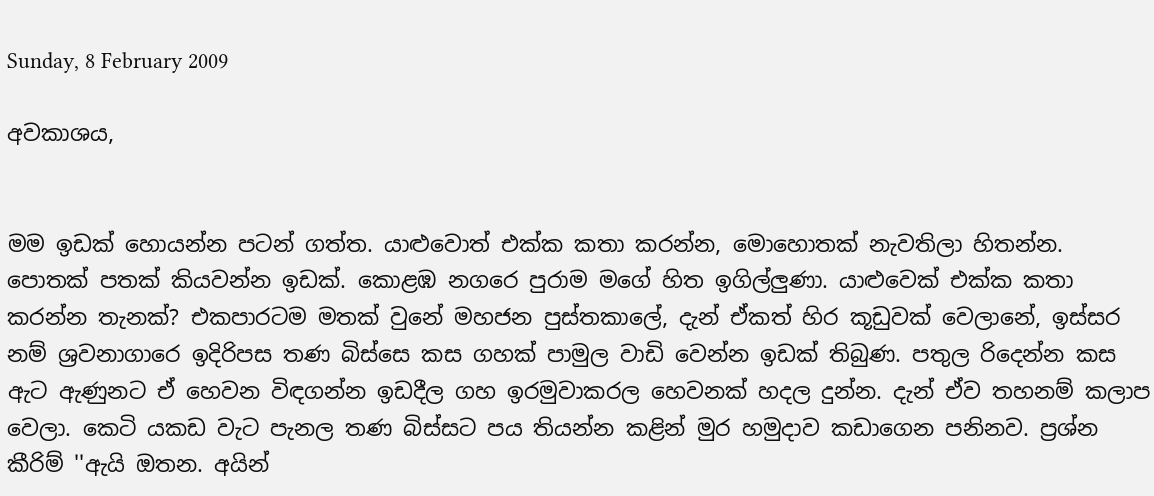Sunday, 8 February 2009

අවකාශය,


මම ඉඩක් හොයන්න පටන් ගත්ත. යාළුවොත් එක්ක කතා කරන්න, මොහොතක් නැවතිලා හිතන්න. පොතක් පතක් කියවන්න ඉඩක්. කොළඹ නගරෙ පුරාම මගේ හිත ඉගිල්ලුණා. යාළුවෙක් එක්ක කතා කරන්න තැනක්? එකපාරටම මතක් වුනේ මහජන පුස්තකාලේ, දැන් ඒකත් හිර කූඩුවක් වෙලානේ, ඉස්සර නම් ශ්‍රවනාගාරෙ ඉදිරිපස තණ බිස්සෙ කස ගහක් පාමුල වාඩි වෙන්න ඉඩක් තිබුණ. පතුල රිදෙන්න කස ඇට ඇණුනට ඒ හෙවන විඳගන්න ඉඩදීල ගහ ඉරමුවාකරල හෙවනක් හදල දුන්න. දැන් ඒව තහනම් කලාප වෙලා. කෙටි යකඩ වැට පැනල තණ බිස්සට පය තියන්න කළින් මුර හමුදාව කඩාගෙන පනිනව. ප්‍රශ්න කීරිම් ''ඇයි ඔතන. අයින්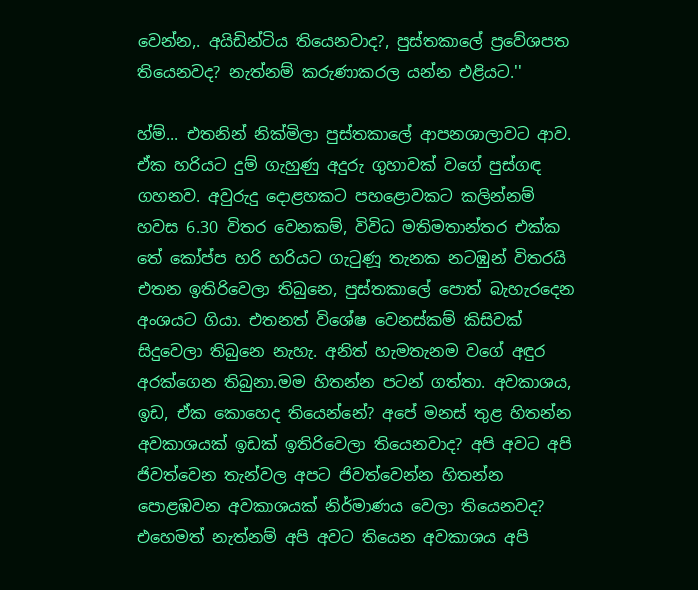වෙන්න,. අයිඩින්ටිය තියෙනවාද?, පුස්තකාලේ ප්‍රවේශපත තියෙනවද? නැත්නම් කරුණාකරල යන්න එළියට.''

හ්ම්... එතනින් නික්මිලා පුස්තකාලේ ආපනශාලාවට ආව. ඒක හරියට දුම් ගැහුණු අදුරු ගුහාවක් වගේ පුස්ගඳ ගහනව. අවුරුදු දොළහකට පහළොවකට කලින්නම් හවස 6.30 විතර වෙනකම්, විවිධ මතිමතාන්තර එක්ක තේ කෝප්ප හරි හරියට ගැටුණූ තැනක නටඹුන් විතරයි එතන ඉතිරිවෙලා තිබුනෙ, පුස්තකාලේ පොත් බැහැරදෙන අංශයට ගියා. එතනත් විශේෂ වෙනස්කම් කිසිවක් සිදුවෙලා තිබුනෙ නැහැ. අනිත් හැමතැනම වගේ අඳුර අරක්ගෙන තිබුනා.මම හිතන්න පටන් ගත්තා. අවකාශය, ඉඩ, ඒක කොහෙද තියෙන්නේ? අපේ මනස් තුළ හිතන්න අවකාශයක් ඉඩක් ඉතිරිවෙලා තියෙනවාද? අපි අවට අපි ජිවත්වෙන තැන්වල අපට ජිවත්වෙන්න හිතන්න පොළඹවන අවකාශයක් නිර්මාණය වෙලා තියෙනවද? එහෙමත් නැත්නම් අපි අවට තියෙන අවකාශය අපි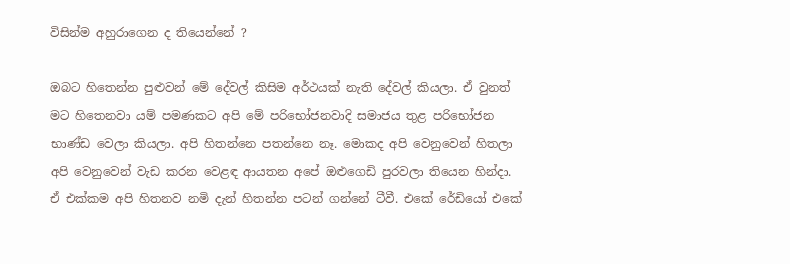විසින්ම අහුරාගෙන ද තියෙන්නේ ?

ඔබට හිතෙන්න පුළුවන් මේ දේවල් කිසිම අර්ථයක් නැති දේවල් කියලා. ඒ වුනත් මට හිතෙනවා යම් පමණකට අපි මේ පරිභෝජනවාදි සමාජය තුළ පරිභෝජන භාණ්ඩ වෙලා කියලා. අපි හිතන්නෙ පතන්නෙ නෑ. මොකද අපි වෙනුවෙන් හිතලා අපි වෙනුවෙන් වැඩ කරන වෙළඳ ආයතන අපේ ඔළුගෙඩි පුරවලා තියෙන හින්දා. ඒ එක්කම අපි හිතනව නමි දැන් හිතන්න පටන් ගන්නේ ටීවී. එකේ රේඩියෝ එකේ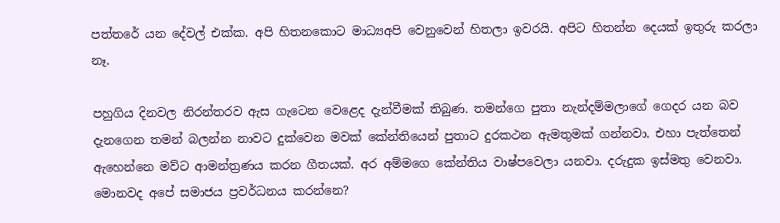පත්තරේ යන දේවල් එක්ක. අපි හිතනකොට මාධ්‍යඅපි වෙනුවෙන් හිතලා ඉවරයි. අපිට හිතන්න දෙයක් ඉතුරු කරලා නෑ.

පහුගිය දිනවල නිරන්තරව ඇස ගැටෙන වෙළෙද දැන්වීමක් තිබුණ. තමන්ගෙ පුතා නැන්දම්මලාගේ ගෙදර යන බව දැනගෙන තමන් බලන්න නාවට දුක්වෙන මවක් කේන්තියෙන් පුතාට දුරකථන ඇමතුමක් ගන්නවා. එහා පැත්තෙන් ඇහෙන්නෙ මව්ට ආමන්ත්‍රණය කරන ගීතයක්. අර අම්මගෙ කේන්තිය වාෂ්පවෙලා යනවා. දරුදුක ඉස්මතු වෙනවා. මොනවද අපේ සමාජය ප්‍රවර්ධනය කරන්නෙ?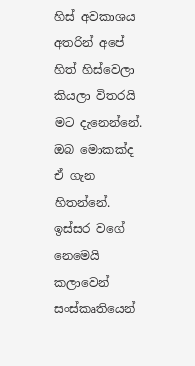හිස් අවකාශය අතරින් අපේ හිත් හිස්වෙලා කියලා විතරයි මට දැනෙන්නේ. ඔබ මොකක්ද ඒ ගැන හිතන්නේ. ඉස්සර වගේ නෙමෙයි කලාවෙන් සංස්කෘතියෙන්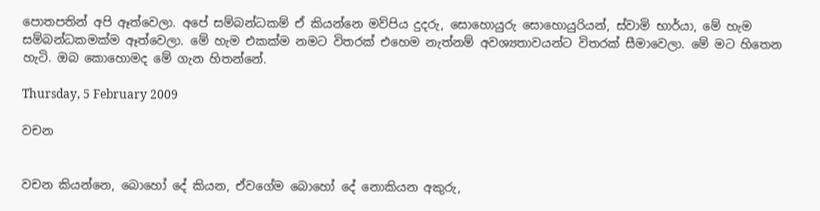පොතපතින් අපි ඈත්වෙලා. අපේ සම්බන්ධකම් ඒ කියන්නෙ මව්පිය දුදරු, සොහොයුරු සොහොයුරියන්, ස්වාමි භාර්යා, මේ හැම සම්බන්ධකමක්ම ඈත්වෙලා. මේ හැම එකක්ම නමට විතරක් එහෙම නැත්නම් අවශ්‍යතාවයන්ට විතරක් සීමාවෙලා. මේ මට හිතෙන හැටි. ඔබ කොහොමද මේ ගැන හිතන්නේ.

Thursday, 5 February 2009

වචන


වචන කියන්නෙ, බොහෝ දේ කියන, ඒවගේම බොහෝ දේ නොකියන අකුරු,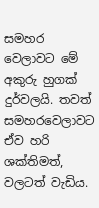සමහර වෙලාවට මේ අකුරු හුගක් දුර්වලයි. තවත් සමහරවෙලාවට ඒව හරි ශක්තිමත්, වලටත් වැඩිය.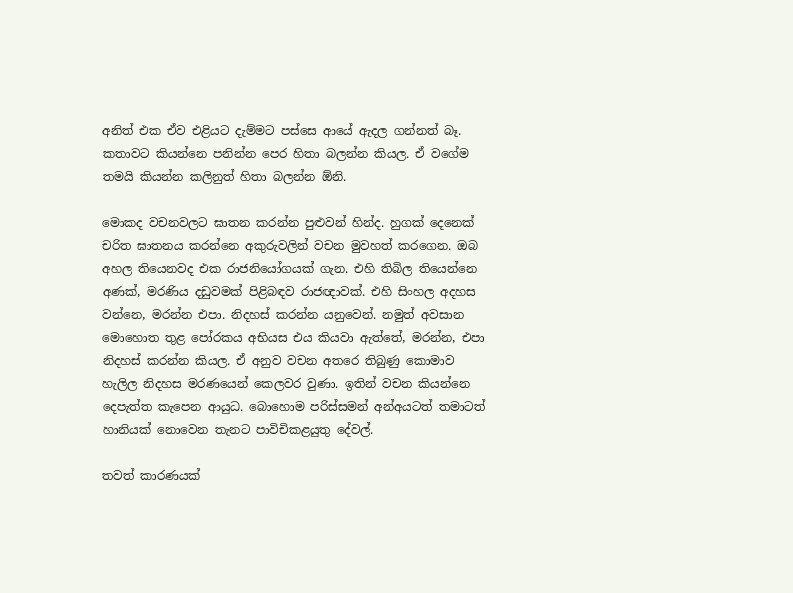අනිත් එක ඒව එළියට දැම්මට පස්සෙ ආයේ ඇදල ගන්නත් බෑ. කතාවට කියන්නෙ පනින්න පෙර හිතා බලන්න කියල. ඒ වගේම තමයි කියන්න කලිනුත් හිතා බලන්න ඕනි.

මොකද වචනවලට ඝාතන කරන්න පුළුවන් හින්ද. හුගක් දෙනෙක් චරිත ඝාතනය කරන්නෙ අකුරුවලින් වචන මුවහත් කරගෙන. ඔබ අහල තියෙනවද එක රාජනියෝගයක් ගැන. එහි තිබිල තියෙන්නෙ අණක්, මරණිය දඩුවමක් පිළිබඳව රාජඥාවක්. එහි සිංහල අදහස වන්නෙ, මරන්න එපා. නිදහස් කරන්න යනුවෙන්. නමුත් අවසාන මොහොත තුළ පෝරකය අභියස එය කියවා ඇත්තේ, මරන්න, එපා නිදහස් කරන්න කියල. ඒ අනුව වචන අතරෙ තිබුණු කොමාව හැලිල නිදහස මරණයෙන් කෙලවර වුණා. ඉතින් වචන කියන්නෙ දෙපැත්ත කැපෙන ආයුධ. බොහොම පරිස්සමන් අන්අයටත් තමාටත් හානියක් නොවෙන තැනට පාවිචිකළයුතු දේවල්.

තවත් කාරණයක්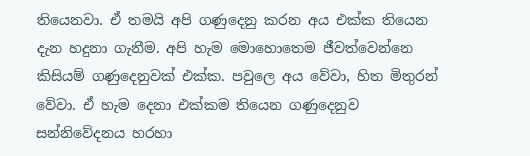තියෙනවා. ඒ තමයි අපි ගණුදෙනු කරන අය එක්ක තියෙන දැන හදුනා ගැනීම. අපි හැම මොහොතෙම ජීවත්වෙන්නෙ කිසියම් ගණුදෙනුවක් එක්ක. පවුලෙ අය වේවා, හිත මිතුරන් වේවා. ඒ හැම දෙනා එක්කම තියෙන ගණුදෙනුව සන්නිවේදනය හරහා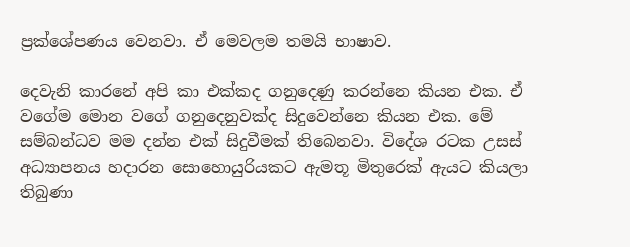ප්‍රක්ශේපණය වෙනවා. ඒ මෙවලම තමයි භාෂාව.

දෙවැනි කාරනේ අපි කා එක්කද ගනුදෙණු කරන්නෙ කියන එක. ඒ වගේම මොන වගේ ගනුදෙනුවක්ද සිදුවෙන්නෙ කියන එක. මේ සම්බන්ධව මම දන්න එක් සිදුවීමක් තිබෙනවා. විදේශ රටක උසස් අධ්‍යාපනය හදාරන සොහොයුරියකට ඇමතූ මිතුරෙක් ඇයට කියලා තිබුණා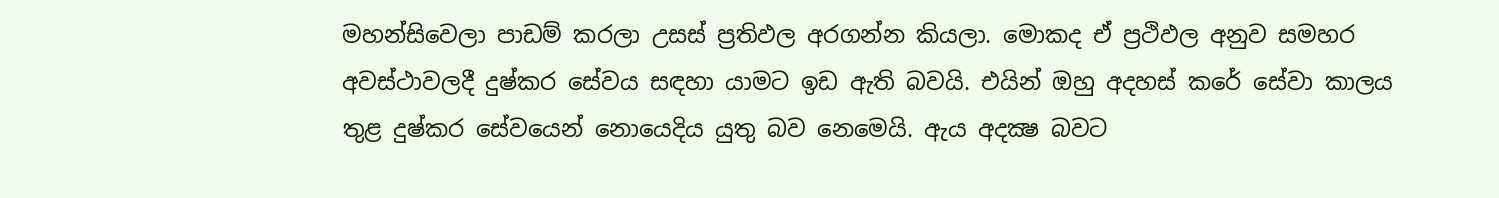මහන්සිවෙලා පාඩම් කරලා උසස් ප්‍රතිඵල අරගන්න කියලා. මොකද ඒ ප්‍රථිඵල අනුව සමහර අවස්ථාවලදී දුෂ්කර සේවය සඳහා යාමට ඉඩ ඇති බවයි. එයින් ඔහු අදහස් කරේ සේවා කාලය තුළ දුෂ්කර සේවයෙන් නොයෙදිය යුතු බව නෙමෙයි. ඇය අදක්‍ෂ බවට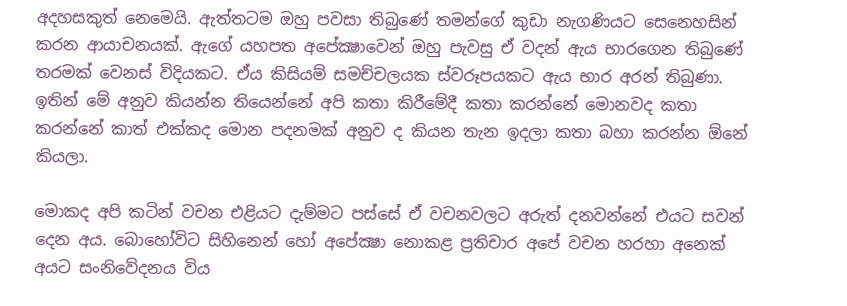අදහසකුත් නෙමෙයි. ඇත්තටම ඔහු පවසා තිබුණේ තමන්ගේ කුඩා නැගණියට සෙනෙහසින් කරන ආයාචනයක්. ඇගේ යහපත අපේක්‍ෂාවෙන් ඔහු පැවසු ඒ වදන් ඇය භාරගෙන තිබුණේ තරමක් වෙනස් විදියකට. ඒය කිසියම් සමච්චලයක ස්වරූපයකට ඇය භාර අරන් තිබුණා. ඉතින් මේ අනුව කියන්න තියෙන්නේ අපි කතා කිරීමේදී කතා කරන්නේ මොනවද කතා කරන්නේ කාත් එක්කද මොන පදනමක් අනුව ද කියන තැන ඉදලා කතා බහා කරන්න ඕනේ කියලා.

මොකද අපි කටින් වචන එළියට දැම්මට පස්සේ ඒ වචනවලට අරුත් දනවන්නේ එයට සවන් දෙන අය. බොහෝවිට සිහිනෙන් හෝ අපේක්‍ෂා නොකළ ප්‍රතිචාර අපේ වචන හරහා අනෙක් අයට සංනිවේදනය විය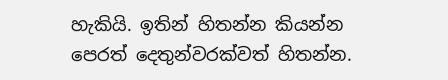හැකියි. ඉතින් හිතන්න කියන්න පෙරත් දෙතුන්වරක්වත් හිතන්න.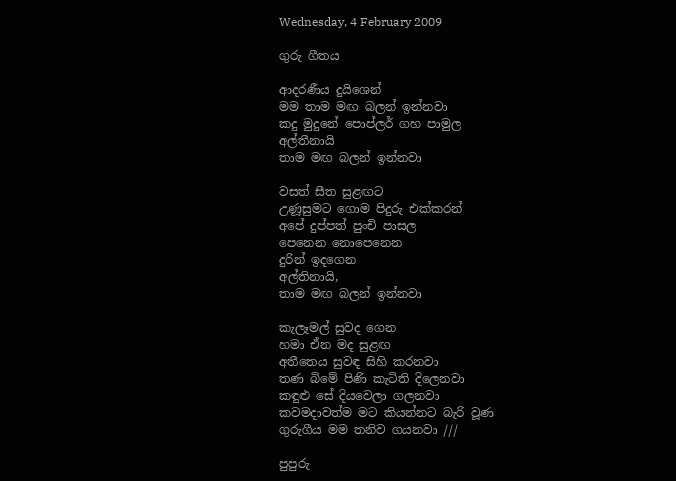Wednesday, 4 February 2009

ගුරු ගීතය

ආදරණීය දුයිශෙන්
මම තාම මඟ බලන් ඉන්නවා
කදු මුදුනේ පොප්ලර් ගහ පාමුල
අල්තීනායි
තාම මඟ බලන් ඉන්නවා

වසත් සීත සුළඟට
උණූසුමට ගොම පිදුරු එක්කරන්
අපේ දුප්පත් පුංචි පාසල
පෙනෙන නොපෙනෙන
දුරින් ඉදගෙන
අල්තිනායි,
තාම මඟ බලන් ඉන්නවා

කැලෑමල් සුවද ගෙන
හමා ඒන මද සුළඟ
අතීතෙය සුවඳ සිහි කරනවා
තණ බිමේ පිණි කැටිති දිලෙනවා
කඳුළු සේ දියවෙලා ගලනවා
කවමදාවත්ම මට කියන්නට බැරි වූණ
ගුරුගීය මම තනිව ගයනවා ///

පුපුරු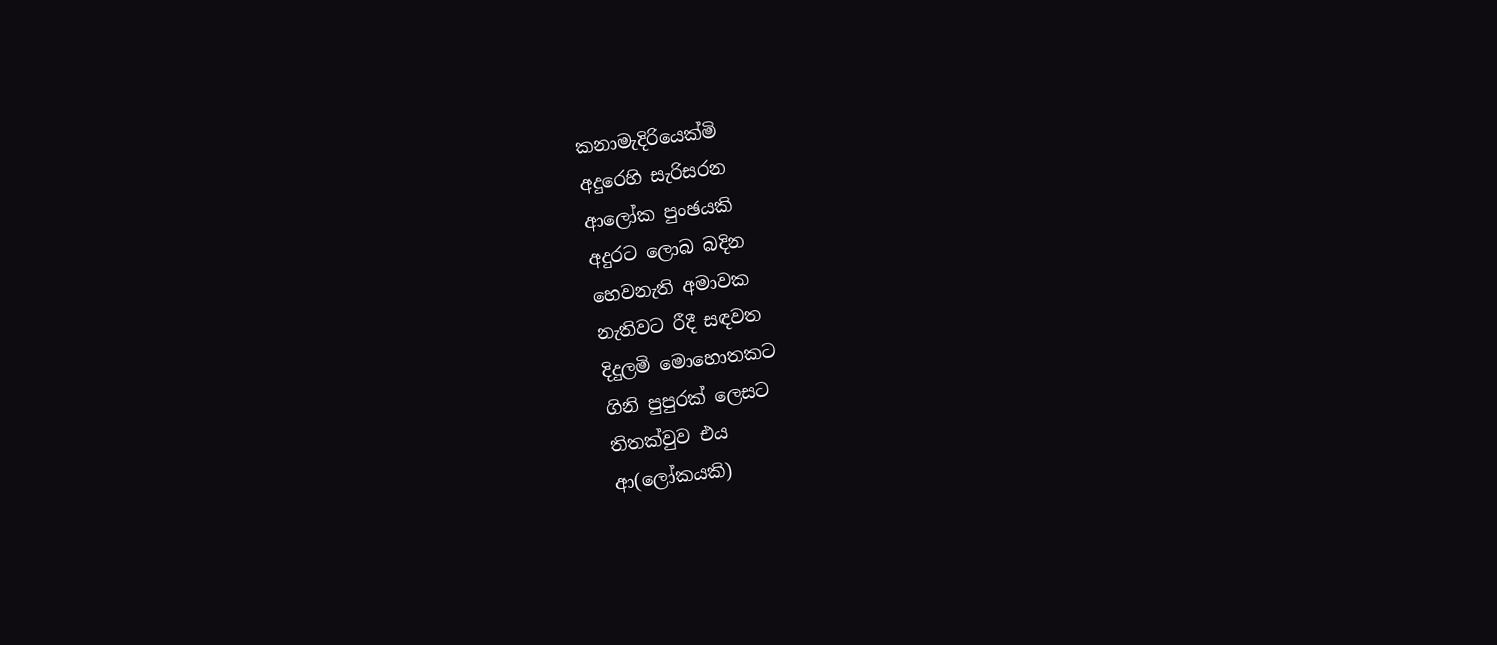කනාමැදිරියෙක්මි
අදුරෙහි සැරිසරන
ආලෝක පුංඡයකි
අදුරට ලොබ බදින
හෙවනැති අමාවක
නැතිවට රීදී සඳවත
දිදුලමි මොහොතකට
ගිනි පුපුරක් ලෙසට
තිතක්වුව එය
ආ(ලෝකයකි)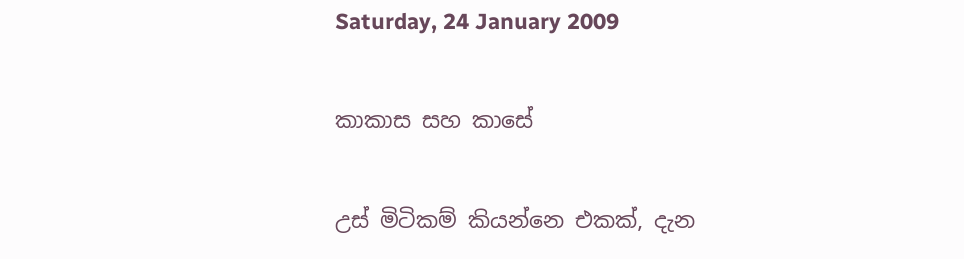Saturday, 24 January 2009

කාකාස සහ කාසේ

උස් මිටිකම් කියන්නෙ එකක්, දැන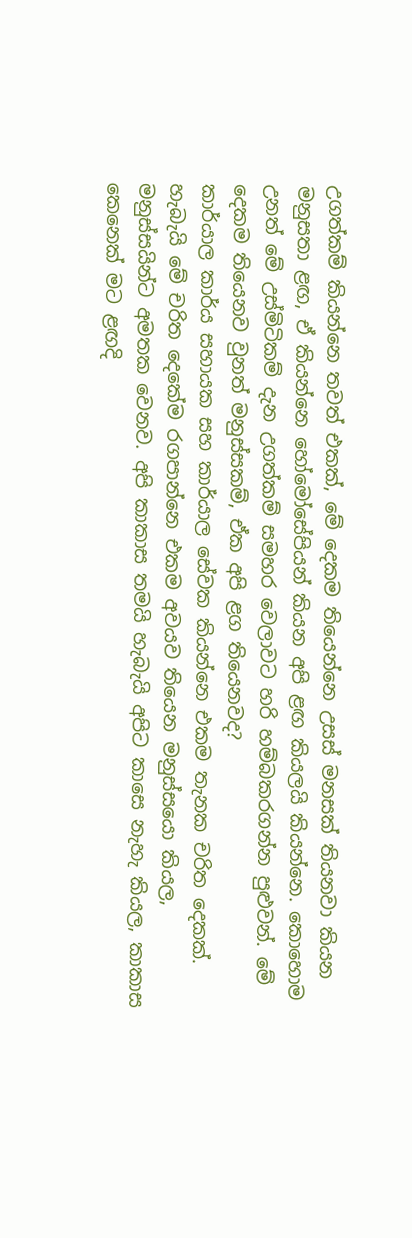උගත්කම් කියන්නෙ තවත් එකක්, මේ දෙකම තියෙන්නෙ උසස් මනසක් තියනවා කියන මනුසතා ළඟ, ඒ කියන්නෙ හෝමෝසේපියන් කියන අපි ළඟ කියලයි කියන්නෙ. කොහොම උනත් මේ උස්මිටිකම් දැන උගත්කම් සමහර වෙලාවට හරි හම්බකරගන්න පුළුවන්. මේ දෙකම තියෙනව වුනත් මනුස්සකම්, ඒක අපි ළග තියෙනවද?
කාර්යාල කාර්ය සහායක සහ කාර්යාල සේවක කියන්නෙ එකම තැනක චරිත දෙකක්. හැබැයි මේ චරිත දෙකේම රගපාන්නෙ එකම අවයව තියෙන මනුස්සයො කියල, මනුස්සයින්ට අමතක වෙනව. අපි කාකාස තමයි හැබැයි අපිට කාසෙ නැහැ කියල, කාකාස කෙනෙක් මට ළඟදි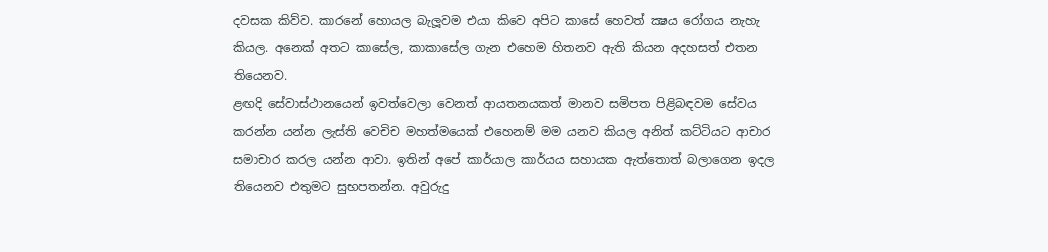දවසක කිව්ව. කාරනේ හොයල බැලූවම එයා කිවෙ අපිට කාසේ හෙවත් ක්‍ෂය රෝගය නැහැ කියල. අනෙක් අතට කාසේල, කාකාසේල ගැන එහෙම හිතනව ඇති කියන අදහසත් එතන තියෙනව.
ළඟදි සේවාස්ථානයෙන් ඉවත්වෙලා වෙනත් ආයතනයකත් මානව සමිපත පිළිබඳවම සේවය කරන්න යන්න ලැස්ති වෙචිච මහත්මයෙක් එහෙනම් මම යනව කියල අනිත් කට්ටියට ආචාර සමාචාර කරල යන්න ආවා. ඉතින් අපේ කාර්යාල කාර්යය සහායක ඇත්තොත් බලාගෙන ඉදල තියෙනව එතුමට සුභපතන්න. අවුරුදු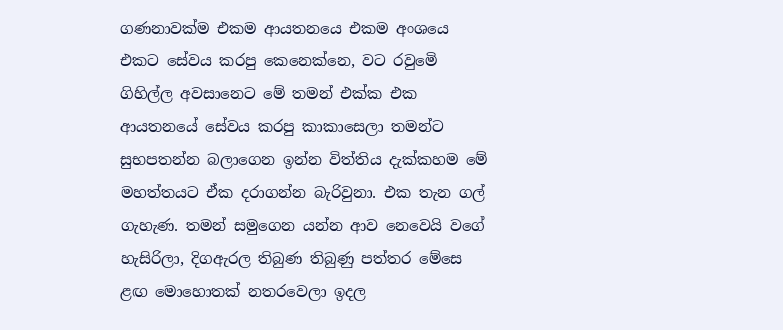ගණනාවක්ම එකම ආයතනයෙ එකම අංශයෙ එකට සේවය කරපු කෙනෙක්නෙ, වට රවුමෙි ගිහිල්ල අවසානෙට මේ තමන් එක්ක එක ආයතනයේ සේවය කරපු කාකාසෙලා තමන්ට සුභපතන්න බලාගෙන ඉන්න විත්තිය දැක්කහම මේ මහත්තයට ඒක දරාගන්න බැරිවුනා. එක තැන ගල් ගැහැණ. තමන් සමුගෙන යන්න ආව නෙවෙයි වගේ හැසිරිලා, දිගඇරල තිබුණ තිබුණු පත්තර මේසෙ ළඟ මොහොතක් නතරවෙලා ඉදල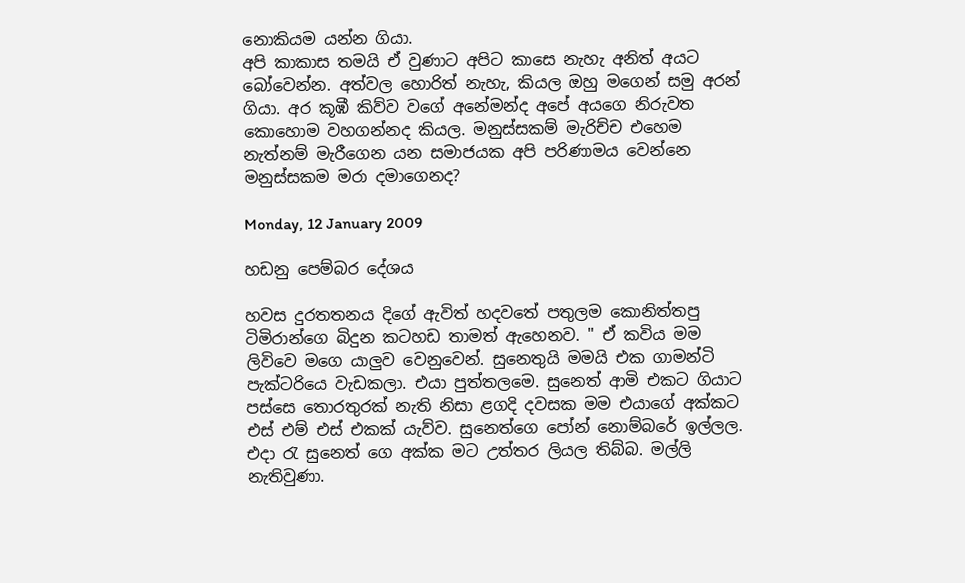නොකියම යන්න ගියා.
අපි කාකාස තමයි ඒ වුණාට අපිට කාසෙ නැහැ අනිත් අයට බෝවෙන්න. අත්වල හොරිත් නැහැ, කියල ඔහු මගෙන් සමු අරන් ගියා. අර කූඹී කිව්ව වගේ අනේමන්ද අපේ අයගෙ නිරුවත කොහොම වහගන්නද කියල. මනුස්සකම් මැරිච්ච එහෙම නැත්නම් මැරීගෙන යන සමාජයක අපි පරිණාමය වෙන්නෙ මනුස්සකම මරා දමාගෙනද?

Monday, 12 January 2009

හඩනු පෙම්බර දේශය

හවස දුරතතනය දිගේ ඇවිත් හදවතේ පතුලම කොනිත්තපු ටිමිරාන්ගෙ බිදුන කටහඩ තාමත් ඇහෙනව. " ඒ කවිය මම ලිවිවෙ මගෙ යාලුව වෙනුවෙන්. සුනෙතුයි මමයි එක ගාමන්ටි පැක්ටරියෙ වැඩකලා. එයා පුත්තලමෙ. සුනෙත් ආමි එකට ගියාට පස්සෙ තොරතුරක් නැති නිසා ළගදි දවසක මම එයාගේ අක්කට එස් එම් එස් එකක් යැව්ව. සුනෙත්ගෙ ‍‍පෝන් නොම්බරේ ඉල්ලල. එදා රැ සුනෙත් ගෙ අක්ක මට උත්තර ලියල තිබ්බ. මල්ලි නැතිවුණා.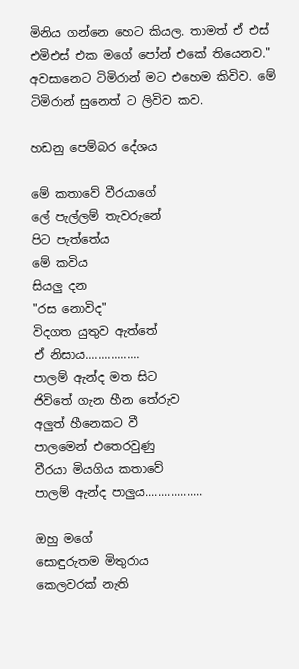මිනිය ගන්නෙ හෙට කියල. තාමත් ඒ එස් එමිඑස් එක මගේ පෝන් එකේ තියෙනව." අවසානෙට ටිමිරාන් මට එහෙම කිවිව. මේ ටිමිරාන් සුනෙත් ට ලිවිව කව.

හඩනු පෙම්බර දේශය

මේ කතාවේ වීරයාගේ
ලේ පැල්ලම් තැවරුනේ
පිට පැත්තේය
මේ කවිය
සියලු දන
"රස නොවිද"
විදගත යුතුව ඇත්තේ
ඒ නිසාය.................
පාලම් ඇන්ද මත සිට
ජිවිතේ ගැන හීන තේරුව
අලුත් හීනෙකට වී
පාලමෙන් එතෙරවුණු
වීරයා මියගිය කතාවේ
පාලම් ඇන්ද පාලුය..................

ඔහු මගේ
සොඳුරුතම මිතුරාය
කෙලවරක් නැති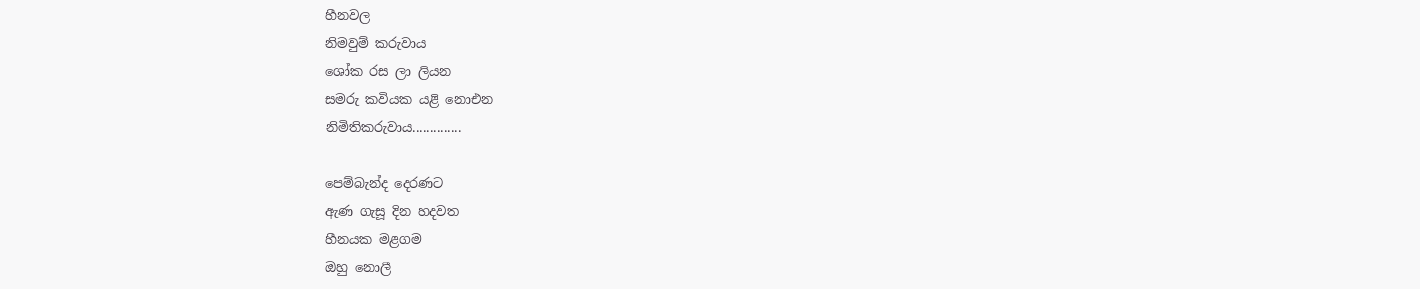හීනවල
නිමවුම් කරුවාය
ශෝක රස ලා ලියන
සමරු කවියක යළි නොඑන
නිමිතිකරුවාය..............

පෙම්බැන්ද දෙරණට
ඇණ ගැසූ දින හදවත
හීනයක මළගම
ඔහු නොලී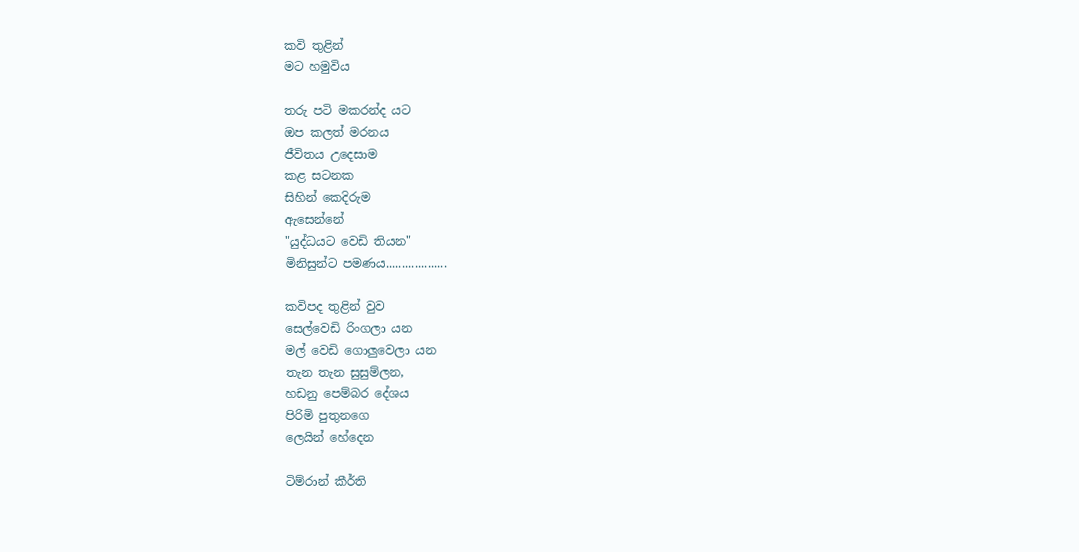කවි තුළින්
මට හමුවිය

තරු පටි මකරන්ද යට
ඔප කලත් මරනය
ජීවිතය උදෙසාම
කළ සටනක
සිහින් කෙදිරුම
ඇසෙන්නේ
"යුද්ධයට වෙඩි තියන"
මිනිසුන්ට පමණය...................

කවිපද තුළින් වුව
සෙල්වෙඩි රිංගලා යන
මල් වෙඩි ගොලුවෙලා යන
තැන තැන සුසුම්ලන,
හඩනු පෙම්බර දේශය
පිරිමි පුතුනගෙ
ලෙයින් හේදෙන

ටිම්රාන් කීර්ති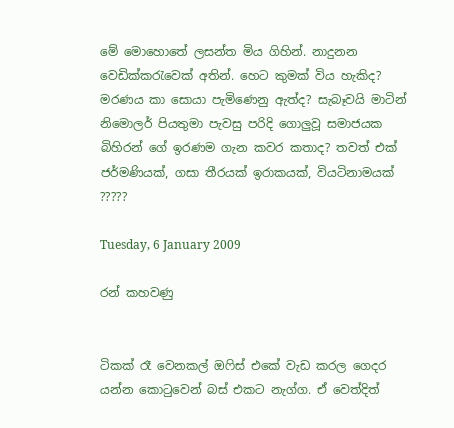මේ මොහොතේ ලසන්ත මිය ගිහින්. නාදුනන වෙඩික්කරැවෙක් අතින්. හෙට කුමක් විය හැකිද? මරණය කා සොයා පැමිණෙනු ඇත්ද? සැබෑවයි මාටින් නිමොලර් පියතුමා පැවසු පරිදි ගොලුවූ සමාජයක බිහිරන් ගේ ඉරණම ගැන කවර කතාද? තවත් එක් ජර්මණියක්, ගසා තීරයක් ඉරාකයක්, වියටිනාමයක් ?????

Tuesday, 6 January 2009

රන් කහවණු


ටිකක් රෑ වෙනකල් ඔෆිස් එකේ වැඩ කරල ගෙදර යන්න කොටුවෙන් බස් එකට නැග්ග. ඒ වෙත්දිත්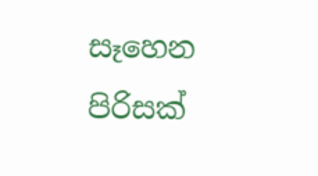සෑහෙන පිරිසක්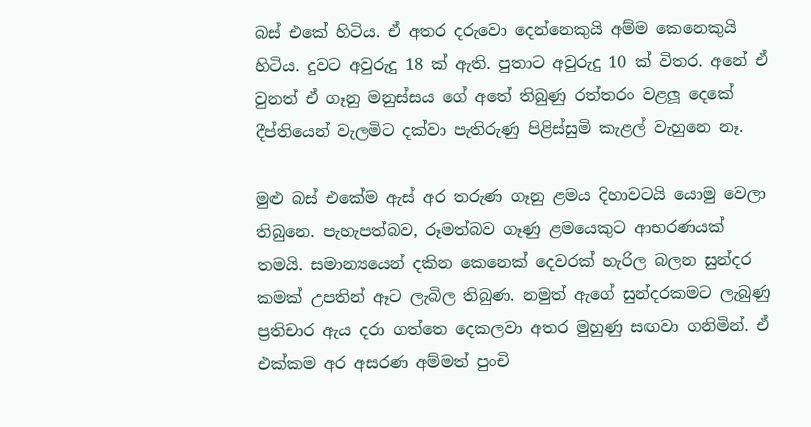බස් එකේ හිටිය. ඒ අතර දරුවො දෙන්නෙකුයි අම්ම කෙනෙකුයි හිටිය. දුවට අවුරුදු 18 ක් ඇති. පුතාට අවුරුදු 10 ක් විතර. අනේ ඒ වුනත් ඒ ගෑනු මනුස්සය ගේ අතේ තිබුණු රත්තරං වළලූ දෙකේ දීප්තියෙන් වැලමිට දක්වා පැතිරුණු පිළිස්සුමි කැළල් වැහුනෙ නෑ.

මුළු බස් එකේම ඇස් අර තරුණ ගෑනු ළමය දිහාවටයි යොමු වෙලා තිබුනෙ. පැහැපත්බව, රූමත්බව ගෑණු ළමයෙකුට ආභරණයක් තමයි. සමාන්‍යයෙන් දකින කෙනෙක් දෙවරක් හැරිල බලන සුන්දර කමක් උපතින් ඈට ලැබිල තිබුණ. නමුත් ඇගේ සුන්දරකමට ලැබුණු ප්‍රතිචාර ඇය දරා ගත්තෙ දෙකලවා අතර මුහුණු සඟවා ගනිමින්. ඒ එක්කම අර අසරණ අම්මත් පුංචි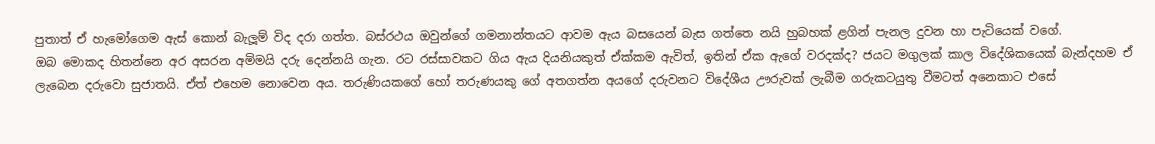පුතාත් ඒ හැමෝගෙම ඇස් කොන් බැලූම් විද දරා ගත්ත. බස්රථය ඔවුන්ගේ ගමනාන්තයට ආවම ඇය බසයෙන් බැස ගත්තෙ නයි හුබහක් ළගින් පැනල දුවන හා පැටියෙක් වගේ.
ඔබ මොකද හිතන්නෙ අර අසරන අමිමයි දරු දෙන්නයි ගැන. රට රස්සාවකට ගිය ඇය දියනියකුත් ඒක්කම ඇවිත්, ඉතින් ඒක ඇගේ වරදක්ද? ජයට මගුලක් කාල විදේශිකයෙක් බැන්දහම ඒ ලැබෙන දරුවො සුජාතයි. ඒත් එහෙම නොවෙන අය. තරුණියකගේ හෝ තරුණයකු ගේ අතගත්න අයගේ දරුවනට විදේශීය ඌරුවක් ලැබීම ගරුකටයුතු වීමටත් අනෙකාට එසේ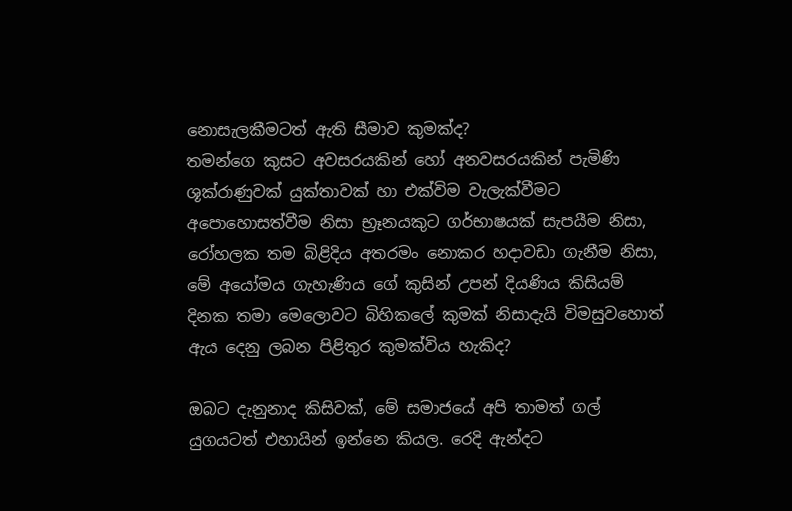නොසැලකීමටත් ඇති සීමාව කුමක්ද?
තමන්ගෙ කුසට අවසරයකින් හෝ අනවසරයකින් පැමිණි ශූක්රාණුවක් යුක්තාවක් හා එක්විම වැලැක්වීමට අපොහොසත්වීම නිසා භ්‍රෑනයකුට ගර්භාෂයක් සැපයීම නිසා, රෝහලක තම බිළිදිය අතරමං නොකර හදාවඩා ගැනීම නිසා, මේ අයෝමය ගැහැණිය ගේ කුසින් උපන් දියණිය කිසියම් දිනක තමා මෙලොවට බිහිකලේ කුමක් නිසාදැයි විමසුවහොත් ඇය දෙනු ලබන පිළිතුර කුමක්විය හැකිද?

ඔබට දැනුනාද කිසිවක්, මේ සමාජයේ අපි තාමත් ගල් යුගයටත් එහායින් ඉන්නෙ කියල. රෙදි ඇන්දට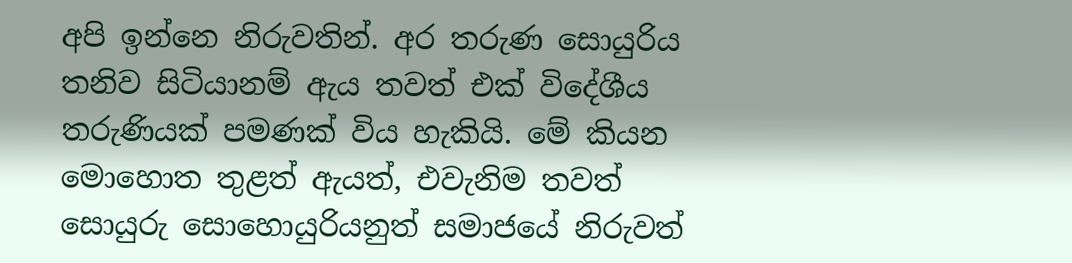අපි ඉන්නෙ නිරුවතින්. අර තරුණ සොයුරිය තනිව සිටියානම් ඇය තවත් එක් විදේශීය තරුණියක් පමණක් විය හැකියි. මේ කියන මොහොත තුළත් ඇයත්, එවැනිම තවත් සොයුරු සොහොයුරියනුත් සමාජයේ නිරුවත්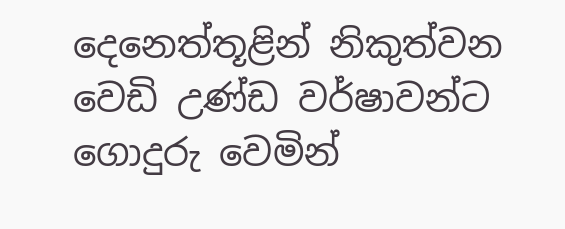දෙනෙත්තූළින් නිකුත්වන වෙඩි උණ්ඩ වර්ෂාවන්ට ගොදුරු වෙමින්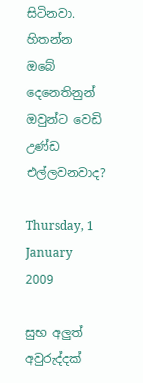සිටිනවා. හිතන්න ඔබේ දෙනෙතිනුන් ඔවුන්ට වෙඩි උණ්ඩ එල්ලවනවාද?

Thursday, 1 January 2009

සුභ අලුත් අවුරුද්දක්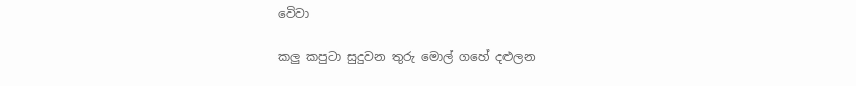වෙිවා

කලු කපුටා සුදුවන තුරු මොල් ගහේ දළුලන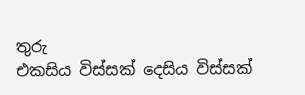තුරු
එකසිය විස්සක් දෙසිය විස්සක්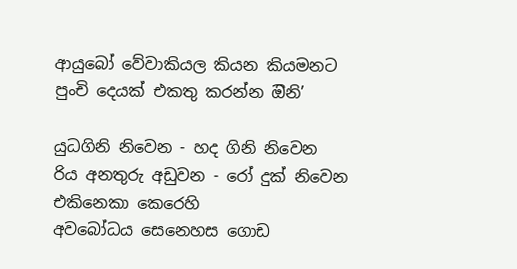ආයුබෝ වේවාකියල කියන කියමනට
පුංචි දෙයක් එකතු කරන්න ඔිනි’

යුධගිනි නිවෙන - හද ගිනි නිවෙන
රිය අනතුරු අඩුවන - රෝ දුක් නිවෙන
එකිනෙකා කෙරෙහි
අවබෝධය සෙනෙහස ගොඩ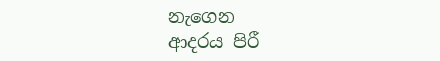නැගෙන
ආදරය පිරී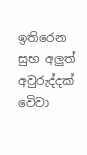ඉතිරෙන
සුභ අලුත් අවුරුද්දක් වෙිවා